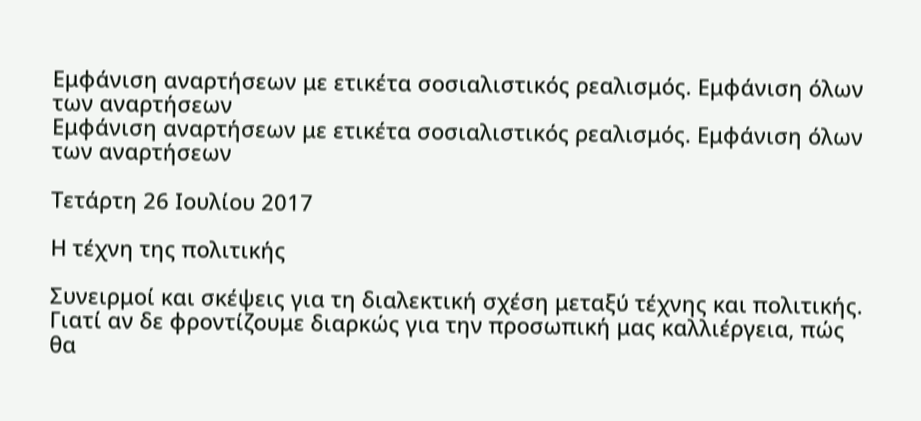Εμφάνιση αναρτήσεων με ετικέτα σοσιαλιστικός ρεαλισμός. Εμφάνιση όλων των αναρτήσεων
Εμφάνιση αναρτήσεων με ετικέτα σοσιαλιστικός ρεαλισμός. Εμφάνιση όλων των αναρτήσεων

Τετάρτη 26 Ιουλίου 2017

Η τέχνη της πολιτικής

Συνειρμοί και σκέψεις για τη διαλεκτική σχέση μεταξύ τέχνης και πολιτικής. Γιατί αν δε φροντίζουμε διαρκώς για την προσωπική μας καλλιέργεια, πώς θα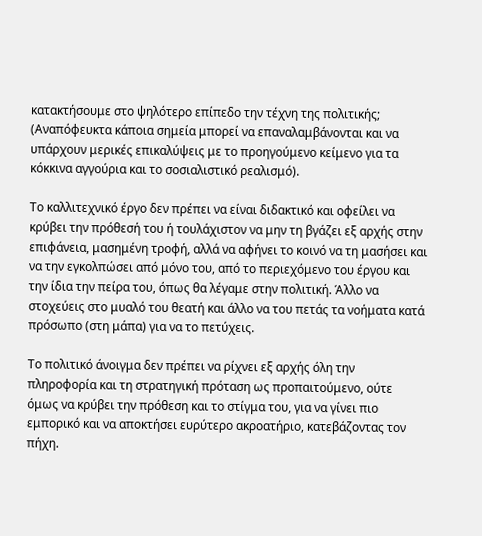κατακτήσουμε στο ψηλότερο επίπεδο την τέχνη της πολιτικής; (Αναπόφευκτα κάποια σημεία μπορεί να επαναλαμβάνονται και να υπάρχουν μερικές επικαλύψεις με το προηγούμενο κείμενο για τα κόκκινα αγγούρια και το σοσιαλιστικό ρεαλισμό).

Το καλλιτεχνικό έργο δεν πρέπει να είναι διδακτικό και οφείλει να κρύβει την πρόθεσή του ή τουλάχιστον να μην τη βγάζει εξ αρχής στην επιφάνεια, μασημένη τροφή, αλλά να αφήνει το κοινό να τη μασήσει και να την εγκολπώσει από μόνο του, από το περιεχόμενο του έργου και την ίδια την πείρα του, όπως θα λέγαμε στην πολιτική. Άλλο να στοχεύεις στο μυαλό του θεατή και άλλο να του πετάς τα νοήματα κατά πρόσωπο (στη μάπα) για να το πετύχεις.

Το πολιτικό άνοιγμα δεν πρέπει να ρίχνει εξ αρχής όλη την πληροφορία και τη στρατηγική πρόταση ως προπαιτούμενο, ούτε όμως να κρύβει την πρόθεση και το στίγμα του, για να γίνει πιο εμπορικό και να αποκτήσει ευρύτερο ακροατήριο, κατεβάζοντας τον πήχη.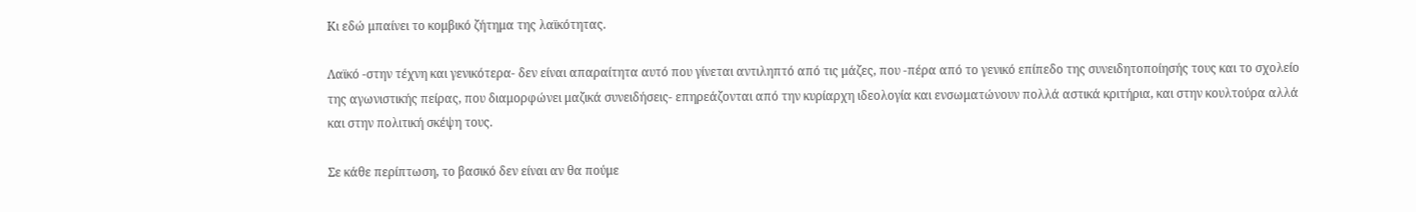Κι εδώ μπαίνει το κομβικό ζήτημα της λαϊκότητας.

Λαϊκό -στην τέχνη και γενικότερα- δεν είναι απαραίτητα αυτό που γίνεται αντιληπτό από τις μάζες, που -πέρα από το γενικό επίπεδο της συνειδητοποίησής τους και το σχολείο της αγωνιστικής πείρας, που διαμορφώνει μαζικά συνειδήσεις- επηρεάζονται από την κυρίαρχη ιδεολογία και ενσωματώνουν πολλά αστικά κριτήρια, και στην κουλτούρα αλλά και στην πολιτική σκέψη τους.

Σε κάθε περίπτωση, το βασικό δεν είναι αν θα πούμε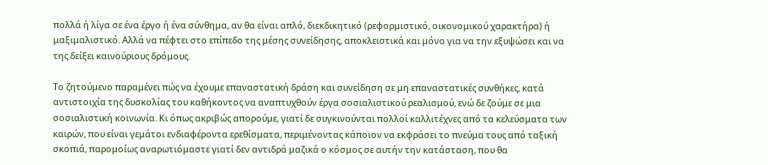πολλά ή λίγα σε ένα έργο ή ένα σύνθημα, αν θα είναι απλό, διεκδικητικό (ρεφορμιστικό, οικονομικού χαρακτήρα) ή μαξιμαλιστικό. Αλλά να πέφτει στο επίπεδο της μέσης συνείδησης, αποκλειστικά και μόνο για να την εξυψώσει και να της δείξει καινούριους δρόμους.

Το ζητούμενο παραμένει πώς να έχουμε επαναστατική δράση και συνείδηση σε μη επαναστατικές συνθήκες, κατά αντιστοιχία της δυσκολίας του καθήκοντος να αναπτυχθούν έργα σοσιαλιστικού ρεαλισμού, ενώ δε ζούμε σε μια σοσιαλιστική κοινωνία. Κι όπως ακριβώς απορούμε, γιατί δε συγκινούνται πολλοί καλλιτέχνες από τα κελεύσματα των καιρών, που είναι γεμάτοι ενδιαφέροντα ερεθίσματα, περιμένοντας κάποιον να εκφράσει το πνεύμα τους από ταξική σκοπιά, παρομοίως αναρωτιόμαστε γιατί δεν αντιδρά μαζικά ο κόσμος σε αυτήν την κατάσταση, που θα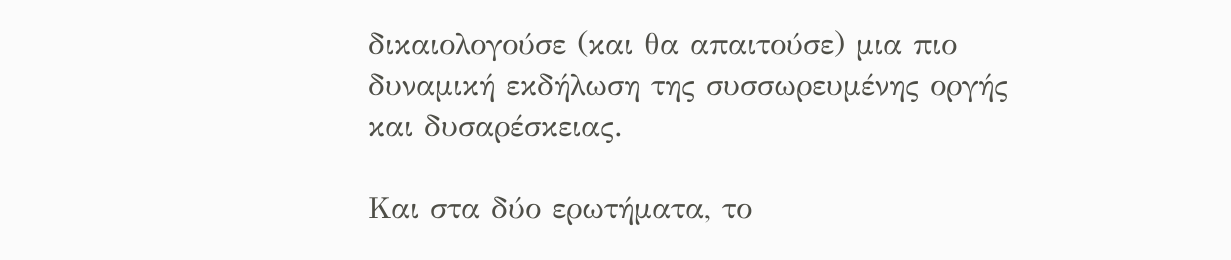δικαιολογούσε (και θα απαιτούσε) μια πιο δυναμική εκδήλωση της συσσωρευμένης οργής και δυσαρέσκειας.

Και στα δύο ερωτήματα, το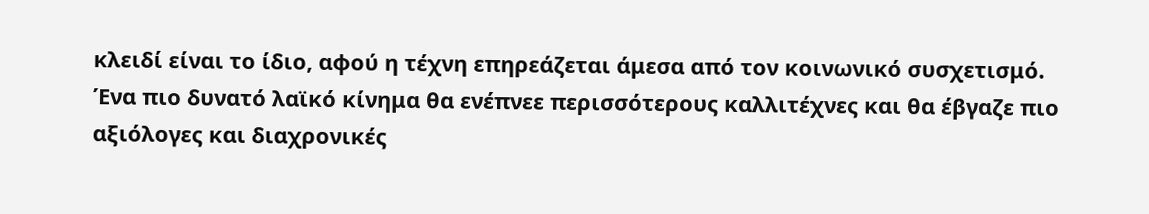κλειδί είναι το ίδιο, αφού η τέχνη επηρεάζεται άμεσα από τον κοινωνικό συσχετισμό. Ένα πιο δυνατό λαϊκό κίνημα θα ενέπνεε περισσότερους καλλιτέχνες και θα έβγαζε πιο αξιόλογες και διαχρονικές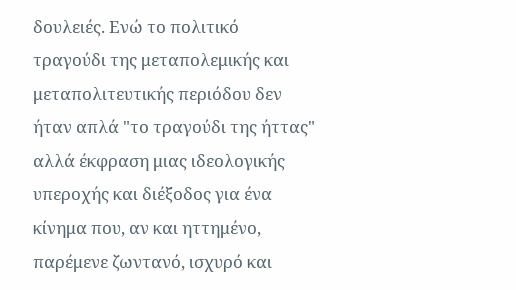δουλειές. Ενώ το πολιτικό τραγούδι της μεταπολεμικής και μεταπολιτευτικής περιόδου δεν ήταν απλά "το τραγούδι της ήττας" αλλά έκφραση μιας ιδεολογικής υπεροχής και διέξοδος για ένα κίνημα που, αν και ηττημένο, παρέμενε ζωντανό, ισχυρό και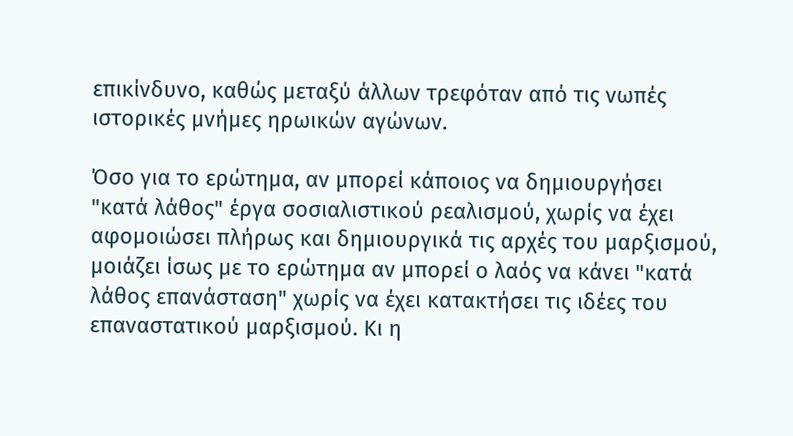επικίνδυνο, καθώς μεταξύ άλλων τρεφόταν από τις νωπές ιστορικές μνήμες ηρωικών αγώνων.

Όσο για το ερώτημα, αν μπορεί κάποιος να δημιουργήσει "κατά λάθος" έργα σοσιαλιστικού ρεαλισμού, χωρίς να έχει αφομοιώσει πλήρως και δημιουργικά τις αρχές του μαρξισμού, μοιάζει ίσως με το ερώτημα αν μπορεί ο λαός να κάνει "κατά λάθος επανάσταση" χωρίς να έχει κατακτήσει τις ιδέες του επαναστατικού μαρξισμού. Κι η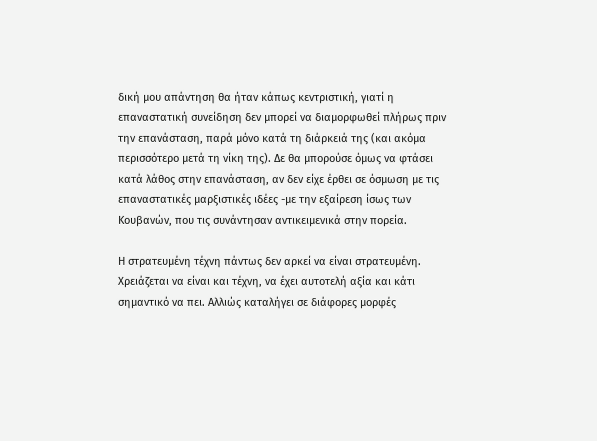δική μου απάντηση θα ήταν κάπως κεντριστική, γιατί η επαναστατική συνείδηση δεν μπορεί να διαμορφωθεί πλήρως πριν την επανάσταση, παρά μόνο κατά τη διάρκειά της (και ακόμα περισσότερο μετά τη νίκη της). Δε θα μπορούσε όμως να φτάσει κατά λάθος στην επανάσταση, αν δεν είχε έρθει σε όσμωση με τις επαναστατικές μαρξιστικές ιδέες -με την εξαίρεση ίσως των Κουβανών, που τις συνάντησαν αντικειμενικά στην πορεία.

Η στρατευμένη τέχνη πάντως δεν αρκεί να είναι στρατευμένη. Χρειάζεται να είναι και τέχνη, να έχει αυτοτελή αξία και κάτι σημαντικό να πει. Αλλιώς καταλήγει σε διάφορες μορφές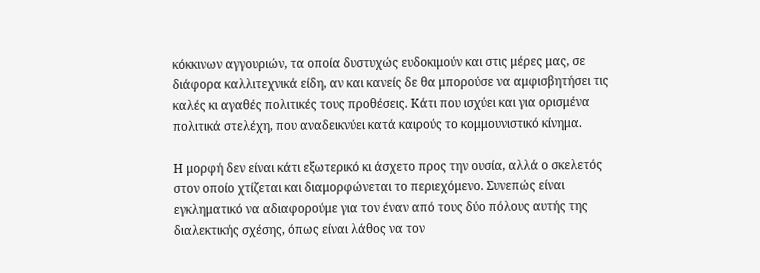κόκκινων αγγουριών, τα οποία δυστυχώς ευδοκιμούν και στις μέρες μας, σε διάφορα καλλιτεχνικά είδη, αν και κανείς δε θα μπορούσε να αμφισβητήσει τις καλές κι αγαθές πολιτικές τους προθέσεις. Κάτι που ισχύει και για ορισμένα πολιτικά στελέχη, που αναδεικνύει κατά καιρούς το κομμουνιστικό κίνημα.

Η μορφή δεν είναι κάτι εξωτερικό κι άσχετο προς την ουσία, αλλά ο σκελετός στον οποίο χτίζεται και διαμορφώνεται το περιεχόμενο. Συνεπώς είναι εγκληματικό να αδιαφορούμε για τον έναν από τους δύο πόλους αυτής της διαλεκτικής σχέσης, όπως είναι λάθος να τον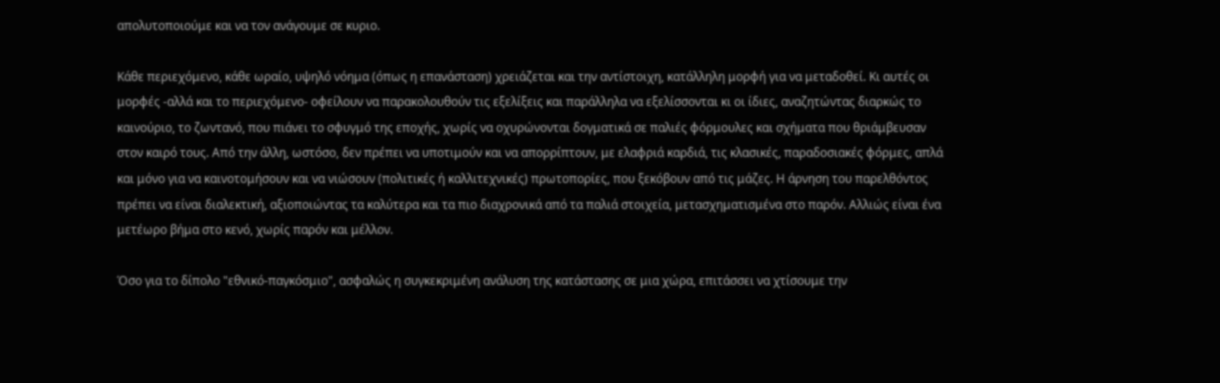απολυτοποιούμε και να τον ανάγουμε σε κυριο.

Κάθε περιεχόμενο, κάθε ωραίο, υψηλό νόημα (όπως η επανάσταση) χρειάζεται και την αντίστοιχη, κατάλληλη μορφή για να μεταδοθεί. Κι αυτές οι μορφές -αλλά και το περιεχόμενο- οφείλουν να παρακολουθούν τις εξελίξεις και παράλληλα να εξελίσσονται κι οι ίδιες, αναζητώντας διαρκώς το καινούριο, το ζωντανό, που πιάνει το σφυγμό της εποχής, χωρίς να οχυρώνονται δογματικά σε παλιές φόρμουλες και σχήματα που θριάμβευσαν στον καιρό τους. Από την άλλη, ωστόσο, δεν πρέπει να υποτιμούν και να απορρίπτουν, με ελαφριά καρδιά, τις κλασικές, παραδοσιακές φόρμες, απλά και μόνο για να καινοτομήσουν και να νιώσουν (πολιτικές ή καλλιτεχνικές) πρωτοπορίες, που ξεκόβουν από τις μάζες. Η άρνηση του παρελθόντος πρέπει να είναι διαλεκτική, αξιοποιώντας τα καλύτερα και τα πιο διαχρονικά από τα παλιά στοιχεία, μετασχηματισμένα στο παρόν. Αλλιώς είναι ένα μετέωρο βήμα στο κενό, χωρίς παρόν και μέλλον.

Όσο για το δίπολο "εθνικό-παγκόσμιο", ασφαλώς η συγκεκριμένη ανάλυση της κατάστασης σε μια χώρα, επιτάσσει να χτίσουμε την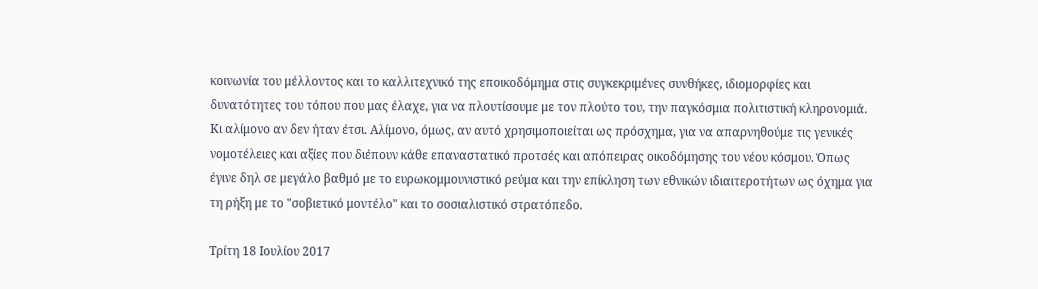κοινωνία του μέλλοντος και το καλλιτεχνικό της εποικοδόμημα στις συγκεκριμένες συνθήκες, ιδιομορφίες και δυνατότητες του τόπου που μας έλαχε, για να πλουτίσουμε με τον πλούτο του, την παγκόσμια πολιτιστική κληρονομιά. Κι αλίμονο αν δεν ήταν έτσι. Αλίμονο, όμως, αν αυτό χρησιμοποιείται ως πρόσχημα, για να απαρνηθούμε τις γενικές νομοτέλειες και αξίες που διέπουν κάθε επαναστατικό προτσές και απόπειρας οικοδόμησης του νέου κόσμου. Όπως έγινε δηλ σε μεγάλο βαθμό με το ευρωκομμουνιστικό ρεύμα και την επίκληση των εθνικών ιδιαιτεροτήτων ως όχημα για τη ρήξη με το "σοβιετικό μοντέλο" και το σοσιαλιστικό στρατόπεδο.

Τρίτη 18 Ιουλίου 2017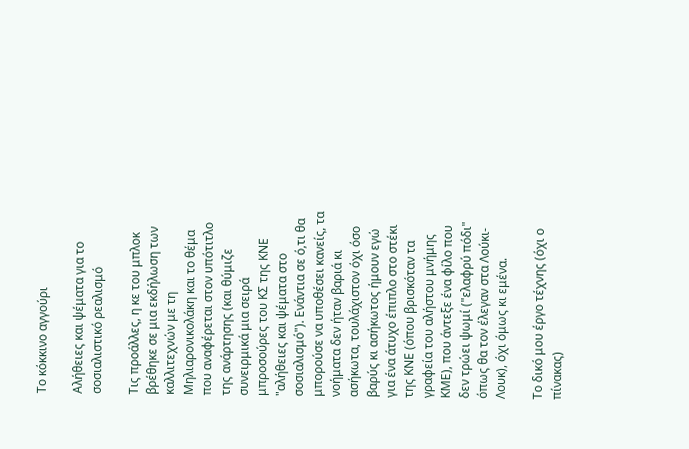Το κόκκινο αγγούρι

Αλήθειες και ψέματα για το σοσιαλιστικό ρεαλισμό

Τις προάλλες, η κε του μπλοκ βρέθηκε σε μια εκδήλωση των καλλιτεχνών με τη Μηλιαρονικολάκη και το θέμα που αναφέρεται στον υπότιτλο της ανάρτησης (και θύμιζε συνειρμικά μια σειρά μπροσούρες του ΚΣ της ΚΝΕ "αλήθειες και ψέματα στο σοσιαλισμό"). Ενάντια σε ό,τι θα μπορούσε να υποθέσει κανείς, τα νοήματα δεν ήταν βαριά κι ασήκωτα, τουλάχιστον όχι όσο βαρύς κι ασήκωτος ήμουν εγώ για ένα άτυχο έπιπλο στο στέκι της ΚΝΕ (όπου βρισκόταν τα γραφεία του αλήστου μνήμης ΚΜΕ), που άντεξε ένα φίλο που δεν τρώει ψωμί ("ελαφρύ πόδι" όπως θα τον έλεγαν στα Λούκι-Λουκ), όχι όμως κι εμένα.

Το δικό μου έργο τέχνης (όχι ο πίνακας)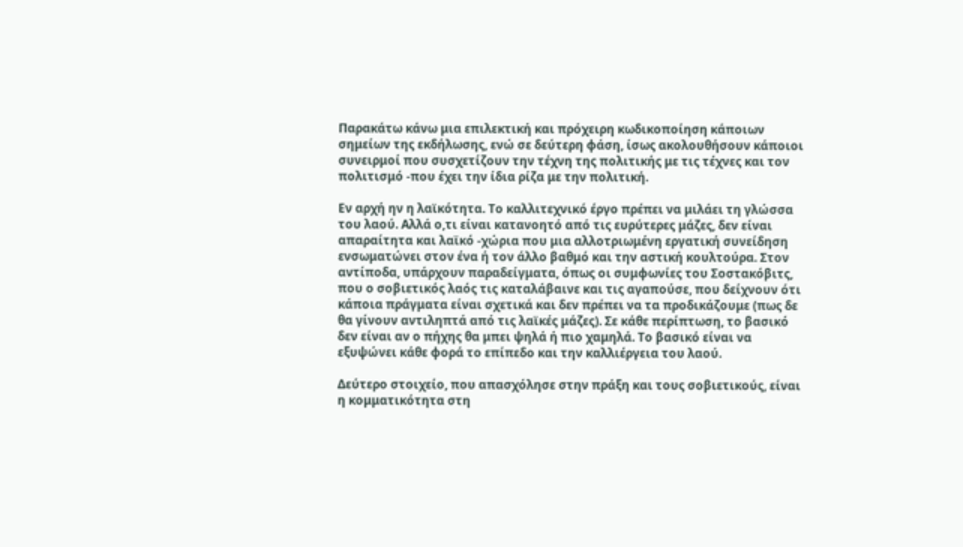Παρακάτω κάνω μια επιλεκτική και πρόχειρη κωδικοποίηση κάποιων σημείων της εκδήλωσης, ενώ σε δεύτερη φάση, ίσως ακολουθήσουν κάποιοι συνειρμοί που συσχετίζουν την τέχνη της πολιτικής με τις τέχνες και τον πολιτισμό -που έχει την ίδια ρίζα με την πολιτική.

Εν αρχή ην η λαϊκότητα. Το καλλιτεχνικό έργο πρέπει να μιλάει τη γλώσσα του λαού. Αλλά ο,τι είναι κατανοητό από τις ευρύτερες μάζες, δεν είναι απαραίτητα και λαϊκό -χώρια που μια αλλοτριωμένη εργατική συνείδηση ενσωματώνει στον ένα ή τον άλλο βαθμό και την αστική κουλτούρα. Στον αντίποδα, υπάρχουν παραδείγματα, όπως οι συμφωνίες του Σοστακόβιτς, που ο σοβιετικός λαός τις καταλάβαινε και τις αγαπούσε, που δείχνουν ότι κάποια πράγματα είναι σχετικά και δεν πρέπει να τα προδικάζουμε (πως δε θα γίνουν αντιληπτά από τις λαϊκές μάζες). Σε κάθε περίπτωση, το βασικό δεν είναι αν ο πήχης θα μπει ψηλά ή πιο χαμηλά. Το βασικό είναι να εξυψώνει κάθε φορά το επίπεδο και την καλλιέργεια του λαού.

Δεύτερο στοιχείο, που απασχόλησε στην πράξη και τους σοβιετικούς, είναι η κομματικότητα στη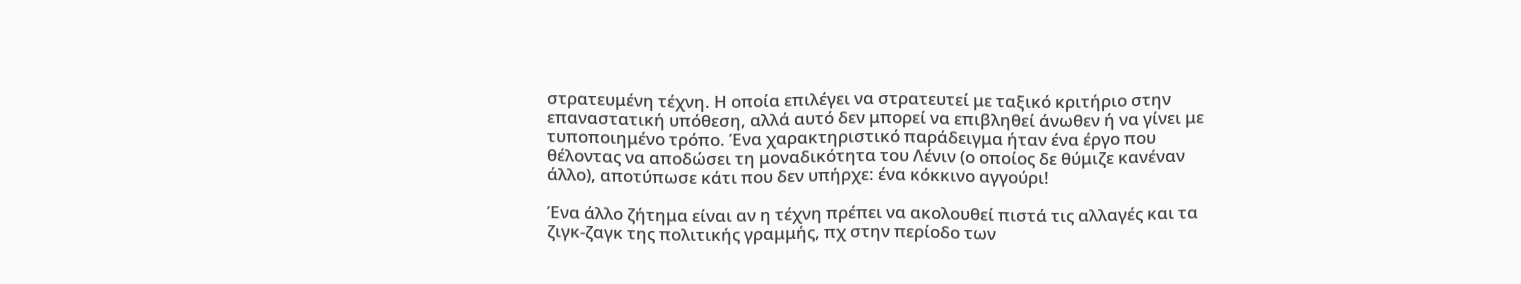στρατευμένη τέχνη. Η οποία επιλέγει να στρατευτεί με ταξικό κριτήριο στην επαναστατική υπόθεση, αλλά αυτό δεν μπορεί να επιβληθεί άνωθεν ή να γίνει με τυποποιημένο τρόπο. Ένα χαρακτηριστικό παράδειγμα ήταν ένα έργο που θέλοντας να αποδώσει τη μοναδικότητα του Λένιν (ο οποίος δε θύμιζε κανέναν άλλο), αποτύπωσε κάτι που δεν υπήρχε: ένα κόκκινο αγγούρι!

Ένα άλλο ζήτημα είναι αν η τέχνη πρέπει να ακολουθεί πιστά τις αλλαγές και τα ζιγκ-ζαγκ της πολιτικής γραμμής, πχ στην περίοδο των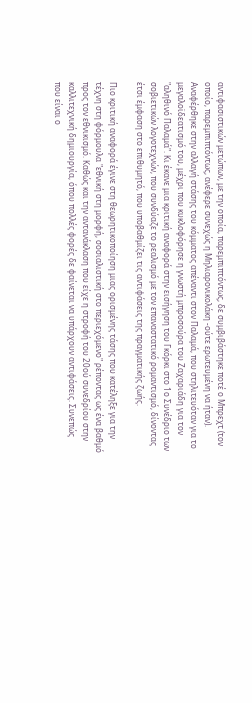αντιφασιστικών μετώπων, με την οποία, παρεμπιπτόντως, δε συμβιβάστηκε ποτέ ο Μπρεχτ (τον οποίο, παρεμπιπτόντως, ανέφερε συνεχώς η Μηλιαρονικολάκη -ούτε ερωτευμένη να ήταν). Αναφέρθηκε στην αλλαγή στάσης του κόμματος απέναντι στον Παλαμά, που στηλιτευόταν για το μεγαλοϊδεατισμό του, μέχρι που κυκλοφόρησε η γνωστή μπροσούρα του Ζαχαριάδη για τον "αληθινό Παλαμά". Κι έκανε μια κριτική αναφορά στην εισήγηση του Γκόρκι στο 1ο Συνέδριο των σοβιετικών λογοτεχνών, που συνδύαζε το ρεαλισμό με τον επαναστατικό ρομαντισμό, δίνοντας έτσι έμφαση στο επιθυμητό, που υποβαθμίζει τις αντιφάσεις της πραγματικής ζωής.

Πιο κριτική αναφορά έγινε στη θεωρητικοποίηση μιας ορισμένης τάσης που κατέληξε για την τέχνη στη φόρμουλα "εθνική στη μορφή, σοσιαλιστική στο περιεχόμενο" ρέποντας ως ένα βαθμό προς τον εθνικισμό. Καθώς και την αντανάκλαση που είχε η στροφή του 20ού συνεδρίου στην καλλιτεχνική δημιουργία, όπου πολλές φορές δε φαίνεται να υπάρχουν αντιφάσεις. Συνεπώς που είναι ο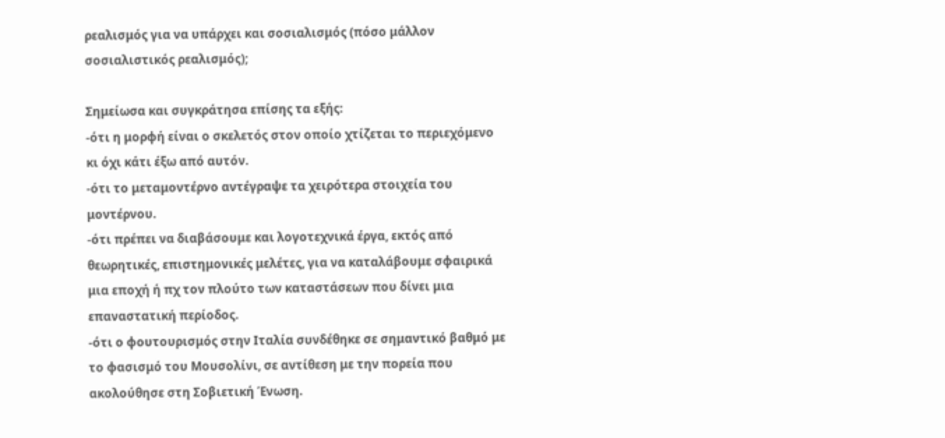ρεαλισμός για να υπάρχει και σοσιαλισμός (πόσο μάλλον σοσιαλιστικός ρεαλισμός);

Σημείωσα και συγκράτησα επίσης τα εξής:
-ότι η μορφή είναι ο σκελετός στον οποίο χτίζεται το περιεχόμενο κι όχι κάτι έξω από αυτόν.
-ότι το μεταμοντέρνο αντέγραψε τα χειρότερα στοιχεία του μοντέρνου.
-ότι πρέπει να διαβάσουμε και λογοτεχνικά έργα, εκτός από θεωρητικές, επιστημονικές μελέτες, για να καταλάβουμε σφαιρικά μια εποχή ή πχ τον πλούτο των καταστάσεων που δίνει μια επαναστατική περίοδος.
-ότι ο φουτουρισμός στην Ιταλία συνδέθηκε σε σημαντικό βαθμό με το φασισμό του Μουσολίνι, σε αντίθεση με την πορεία που ακολούθησε στη Σοβιετική Ένωση.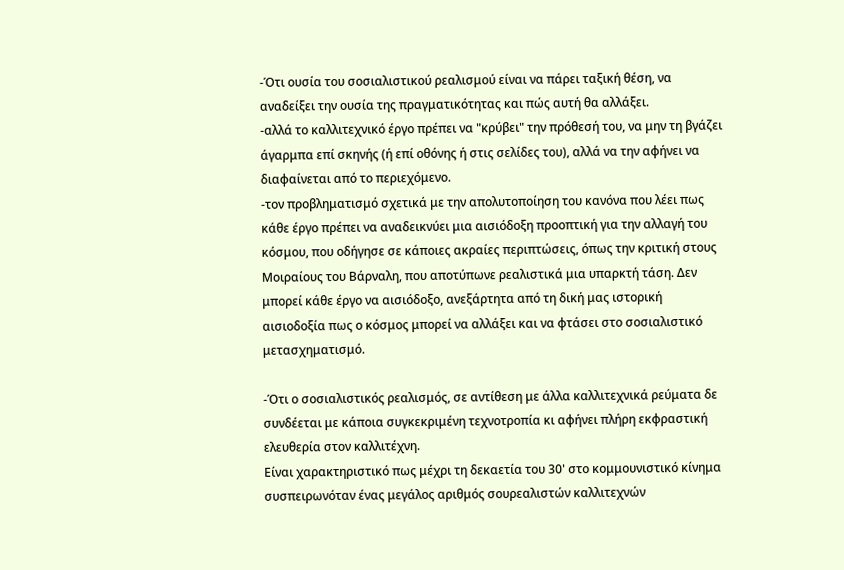-Ότι ουσία του σοσιαλιστικού ρεαλισμού είναι να πάρει ταξική θέση, να αναδείξει την ουσία της πραγματικότητας και πώς αυτή θα αλλάξει.
-αλλά το καλλιτεχνικό έργο πρέπει να "κρύβει" την πρόθεσή του, να μην τη βγάζει άγαρμπα επί σκηνής (ή επί οθόνης ή στις σελίδες του), αλλά να την αφήνει να διαφαίνεται από το περιεχόμενο.
-τον προβληματισμό σχετικά με την απολυτοποίηση του κανόνα που λέει πως κάθε έργο πρέπει να αναδεικνύει μια αισιόδοξη προοπτική για την αλλαγή του κόσμου, που οδήγησε σε κάποιες ακραίες περιπτώσεις, όπως την κριτική στους Μοιραίους του Βάρναλη, που αποτύπωνε ρεαλιστικά μια υπαρκτή τάση. Δεν μπορεί κάθε έργο να αισιόδοξο, ανεξάρτητα από τη δική μας ιστορική αισιοδοξία πως ο κόσμος μπορεί να αλλάξει και να φτάσει στο σοσιαλιστικό μετασχηματισμό.

-Ότι ο σοσιαλιστικός ρεαλισμός, σε αντίθεση με άλλα καλλιτεχνικά ρεύματα δε συνδέεται με κάποια συγκεκριμένη τεχνοτροπία κι αφήνει πλήρη εκφραστική ελευθερία στον καλλιτέχνη.
Είναι χαρακτηριστικό πως μέχρι τη δεκαετία του 30' στο κομμουνιστικό κίνημα συσπειρωνόταν ένας μεγάλος αριθμός σουρεαλιστών καλλιτεχνών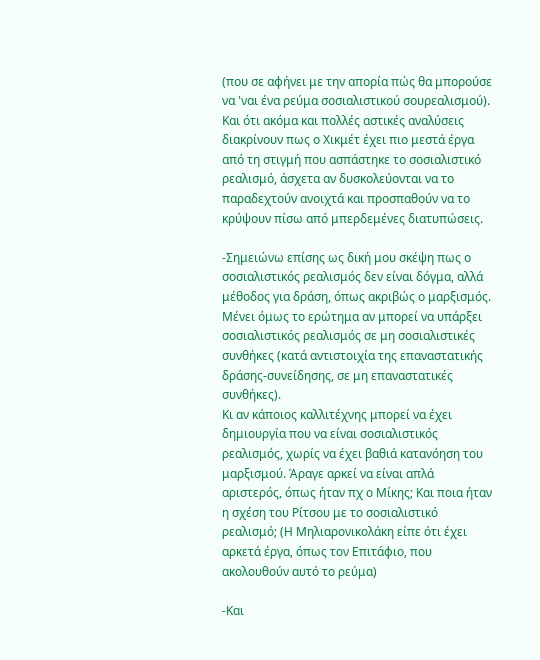(που σε αφήνει με την απορία πώς θα μπορούσε να 'ναι ένα ρεύμα σοσιαλιστικού σουρεαλισμού). Και ότι ακόμα και πολλές αστικές αναλύσεις διακρίνουν πως ο Χικμέτ έχει πιο μεστά έργα από τη στιγμή που ασπάστηκε το σοσιαλιστικό ρεαλισμό, άσχετα αν δυσκολεύονται να το παραδεχτούν ανοιχτά και προσπαθούν να το κρύψουν πίσω από μπερδεμένες διατυπώσεις.

-Σημειώνω επίσης ως δική μου σκέψη πως ο σοσιαλιστικός ρεαλισμός δεν είναι δόγμα, αλλά μέθοδος για δράση, όπως ακριβώς ο μαρξισμός. Μένει όμως το ερώτημα αν μπορεί να υπάρξει σοσιαλιστικός ρεαλισμός σε μη σοσιαλιστικές συνθήκες (κατά αντιστοιχία της επαναστατικής δράσης-συνείδησης, σε μη επαναστατικές συνθήκες).
Κι αν κάποιος καλλιτέχνης μπορεί να έχει δημιουργία που να είναι σοσιαλιστικός ρεαλισμός, χωρίς να έχει βαθιά κατανόηση του μαρξισμού. Άραγε αρκεί να είναι απλά αριστερός, όπως ήταν πχ ο Μίκης; Και ποια ήταν η σχέση του Ρίτσου με το σοσιαλιστικό ρεαλισμό; (Η Μηλιαρονικολάκη είπε ότι έχει αρκετά έργα, όπως τον Επιτάφιο, που ακολουθούν αυτό το ρεύμα)

-Και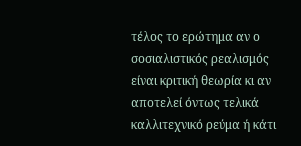τέλος το ερώτημα αν ο σοσιαλιστικός ρεαλισμός είναι κριτική θεωρία κι αν αποτελεί όντως τελικά καλλιτεχνικό ρεύμα ή κάτι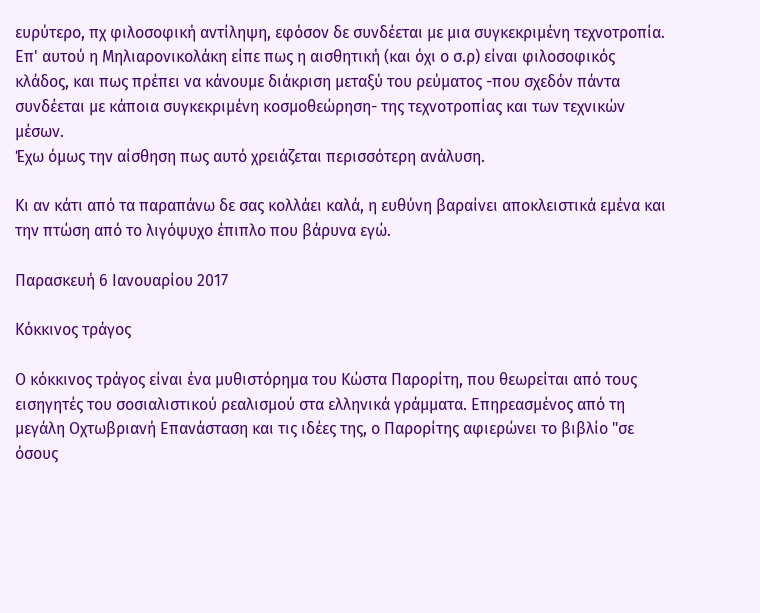ευρύτερο, πχ φιλοσοφική αντίληψη, εφόσον δε συνδέεται με μια συγκεκριμένη τεχνοτροπία. Επ' αυτού η Μηλιαρονικολάκη είπε πως η αισθητική (και όχι ο σ.ρ) είναι φιλοσοφικός κλάδος, και πως πρέπει να κάνουμε διάκριση μεταξύ του ρεύματος -που σχεδόν πάντα συνδέεται με κάποια συγκεκριμένη κοσμοθεώρηση- της τεχνοτροπίας και των τεχνικών μέσων.
Έχω όμως την αίσθηση πως αυτό χρειάζεται περισσότερη ανάλυση.

Κι αν κάτι από τα παραπάνω δε σας κολλάει καλά, η ευθύνη βαραίνει αποκλειστικά εμένα και την πτώση από το λιγόψυχο έπιπλο που βάρυνα εγώ.

Παρασκευή 6 Ιανουαρίου 2017

Κόκκινος τράγος

Ο κόκκινος τράγος είναι ένα μυθιστόρημα του Κώστα Παρορίτη, που θεωρείται από τους εισηγητές του σοσιαλιστικού ρεαλισμού στα ελληνικά γράμματα. Επηρεασμένος από τη μεγάλη Οχτωβριανή Επανάσταση και τις ιδέες της, ο Παρορίτης αφιερώνει το βιβλίο "σε όσους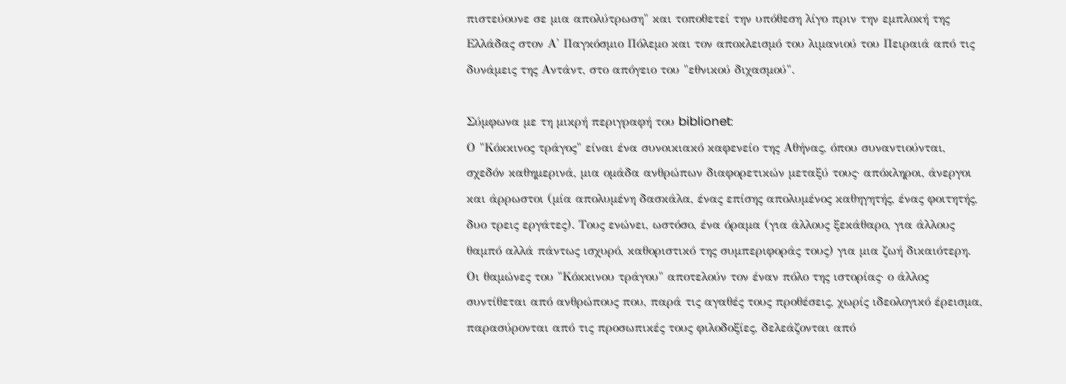πιστεύουνε σε μια απολύτρωση" και τοποθετεί την υπόθεση λίγο πριν την εμπλοκή της Ελλάδας στον Α' Παγκόσμιο Πόλεμο και τον αποκλεισμό του λιμανιού του Πειραιά από τις δυνάμεις της Αντάντ, στο απόγειο του "εθνικού διχασμού".

Σύμφωνα με τη μικρή περιγραφή του biblionet:
Ο "Κόκκινος τράγος" είναι ένα συνοικιακό καφενείο της Αθήνας, όπου συναντιούνται, σχεδόν καθημερινά, μια ομάδα ανθρώπων διαφορετικών μεταξύ τους· απόκληροι, άνεργοι και άρρωστοι (μία απολυμένη δασκάλα, ένας επίσης απολυμένος καθηγητής, ένας φοιτητής, δυο τρεις εργάτες). Τους ενώνει, ωστόσο, ένα όραμα (για άλλους ξεκάθαρο, για άλλους θαμπό αλλά πάντως ισχυρό, καθοριστικό της συμπεριφοράς τους) για μια ζωή δικαιότερη. Οι θαμώνες του "Κόκκινου τράγου" αποτελούν τον έναν πόλο της ιστορίας· ο άλλος συντίθεται από ανθρώπους που, παρά τις αγαθές τους προθέσεις, χωρίς ιδεολογικό έρεισμα, παρασύρονται από τις προσωπικές τους φιλοδοξίες, δελεάζονται από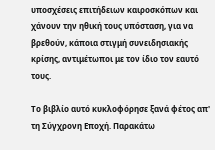υποσχέσεις επιτήδειων καιροσκόπων και χάνουν την ηθική τους υπόσταση, για να βρεθούν, κάποια στιγμή συνειδησιακής κρίσης, αντιμέτωποι με τον ίδιο τον εαυτό τους.

Το βιβλίο αυτό κυκλοφόρησε ξανά φέτος απ' τη Σύγχρονη Εποχή. Παρακάτω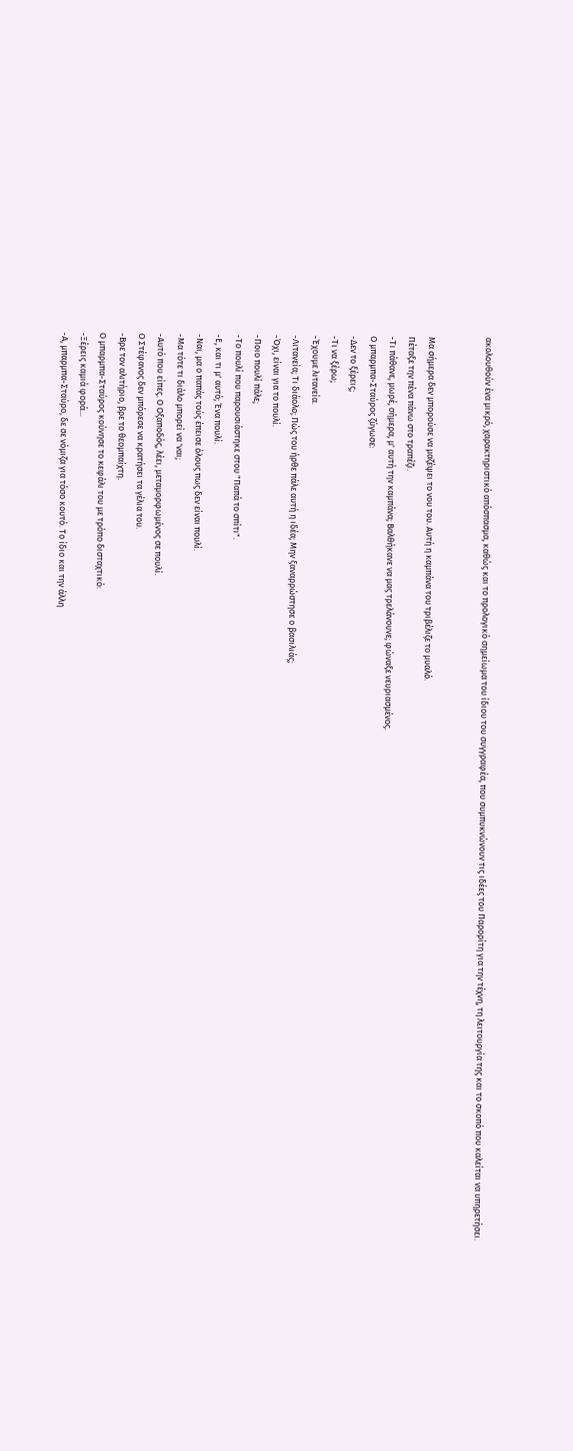ακολουθούν ένα μικρό, χαρακτηριστικό απόσπασμα, καθώς και το προλογικό σημείωμα του ίδιου του συγγραφέα, που συμπυκνώνουν τις ιδέες του Παρορίτη για την τέχνη, τη λειτουργία της και το σκοπό που καλείται να υπηρετήσει.


Μα σήμερα δεν μπορούσε να μαζέψει το νου του. Αυτή η καμπάνα του τριβέλιζε το μυαλό.
Πέταξε την πένα πάνω στο τραπέζι.
-Τι πάθανε, μωρέ, σήμερα, μ' αυτή την καμπάνα; Βαλθήκανε να μας τρελάνουνε; φώναξε νευριασμένος.
Ο μπαρμπα-Σταύρος ζύγωσε:
-Δεν το ξέρεις;
-Τι να ξέρω;
-Έχουμε λιτανεία.
-Λιτανεία; Τι διάολο; Πώς του ήρθε πάλε αυτή η ιδέα; Μην ξαναρρώστησε ο βασιλιάς;
-Όχι, είναι για το πουλί.
-Ποιο πουλί πάλε;
-Το πουλί που παρουσιάστηκε στου "Παπά το σπίτι".
-Ε, και τι μ' αυτό; Ένα πουλί.
-Ναι, μα ο παπάς τούς έπεισε όλους πως δεν είναι πουλί.
-Μα τότε τι διάλο μπορεί να 'ναι;
-Αυτό που είπες. Ο Οξαποδός, λέει, μεταμορφωμένος σε πουλί.
Ο Στέφανος δεν μπόρεσε να κρατήσει τα γέλια του.
-Βρε τον αλιτήριο, βρε το θεομπαίχτη.
Ο μπαρμπα-Σταύρος κούνησε το κεφάλι του με τρόπο δισταχτικό:
-Ξέρεις καμιά φορά...
-Α, μπαρμπα-Σταύρο, δε σε νόμιζα για τόσο κουτό. Το ίδιο και την άλλη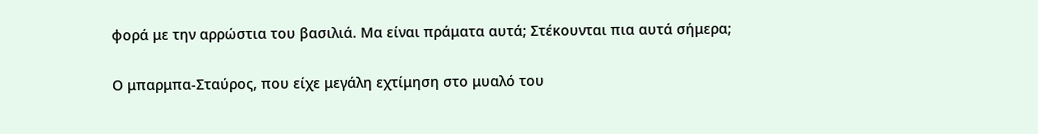φορά με την αρρώστια του βασιλιά. Μα είναι πράματα αυτά; Στέκουνται πια αυτά σήμερα;

Ο μπαρμπα-Σταύρος, που είχε μεγάλη εχτίμηση στο μυαλό του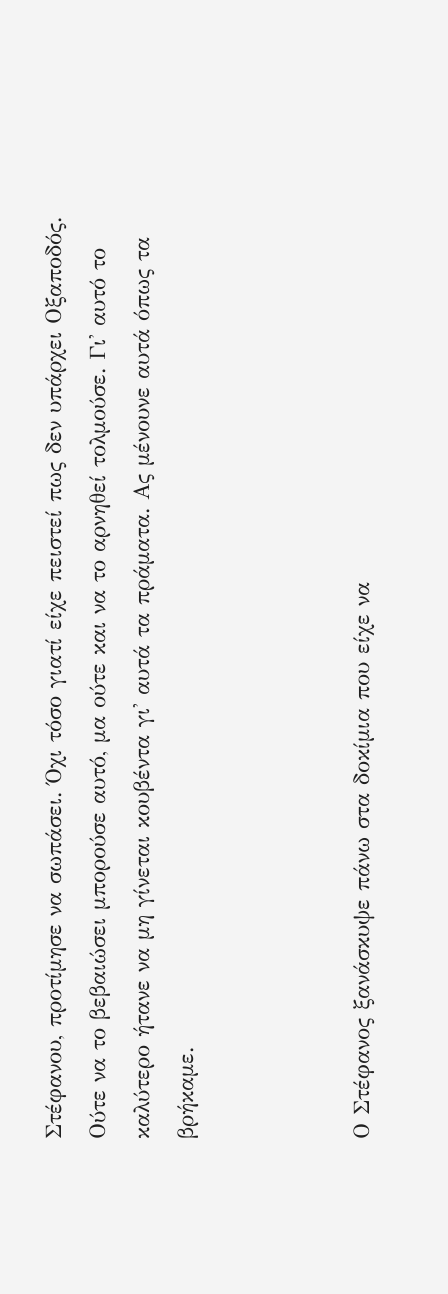Στέφανου, προτίμησε να σωπάσει. Όχι τόσο γιατί είχε πειστεί πως δεν υπάρχει Οξαποδός. Ούτε να το βεβαιώσει μπορούσε αυτό, μα ούτε και να το αρνηθεί τολμούσε. Γι' αυτό το καλύτερο ήτανε να μη γίνεται κουβέντα γι' αυτά τα πράματα. Ας μένουνε αυτά όπως τα βρήκαμε.



Ο Στέφανος ξανάσκυψε πάνω στα δοκίμια που είχε να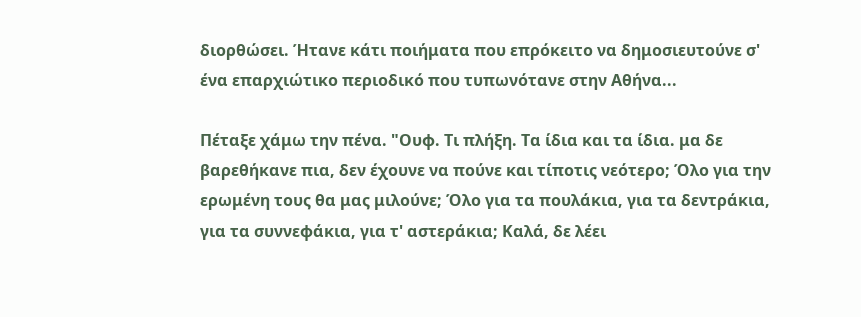διορθώσει. Ήτανε κάτι ποιήματα που επρόκειτο να δημοσιευτούνε σ' ένα επαρχιώτικο περιοδικό που τυπωνότανε στην Αθήνα...

Πέταξε χάμω την πένα. "Ουφ. Τι πλήξη. Τα ίδια και τα ίδια. μα δε βαρεθήκανε πια, δεν έχουνε να πούνε και τίποτις νεότερο; Όλο για την ερωμένη τους θα μας μιλούνε; Όλο για τα πουλάκια, για τα δεντράκια, για τα συννεφάκια, για τ' αστεράκια; Καλά, δε λέει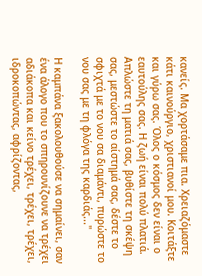κανείς. Μα χορτάσαμε πια. Χρειαζόμαστε κάτι καινούργιο, χριστιανοί μου. Κοιτάξτε και γύρω σας. Όλος ο κόσμος δεν είναι ο εαυτούλης σας. Η ζωή είναι πολύ πλατιά. Απλώστε τη ματιά σας, βυθίστε τη σκέψη σας, μεστώστε το αίστημά σας, δέστε το σφιχτά με το νου σα διαμάντι, πυρώστε το νου σας με τη φλόγα της καρδιάς..."

Η καμπάνα ξακολουθούσε να σημαίνει, σαν ένα άλογο που το σπηρουνίζουνε να τρέχει αδιάκοπα και κείνο τρέχει, τρέχει, τρέχει, ιδροκοπώντας, αφρίζοντας,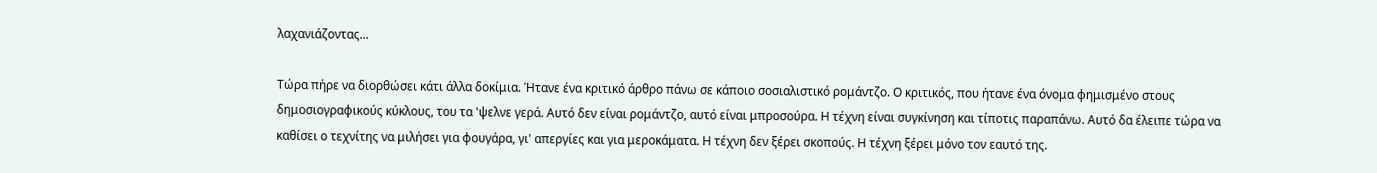λαχανιάζοντας...

Τώρα πήρε να διορθώσει κάτι άλλα δοκίμια. Ήτανε ένα κριτικό άρθρο πάνω σε κάποιο σοσιαλιστικό ρομάντζο. Ο κριτικός, που ήτανε ένα όνομα φημισμένο στους δημοσιογραφικούς κύκλους, του τα 'ψελνε γερά. Αυτό δεν είναι ρομάντζο, αυτό είναι μπροσούρα. Η τέχνη είναι συγκίνηση και τίποτις παραπάνω. Αυτό δα έλειπε τώρα να καθίσει ο τεχνίτης να μιλήσει για φουγάρα, γι' απεργίες και για μεροκάματα. Η τέχνη δεν ξέρει σκοπούς. Η τέχνη ξέρει μόνο τον εαυτό της.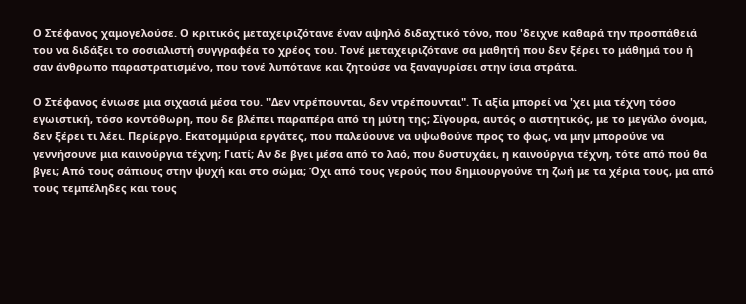Ο Στέφανος χαμογελούσε. Ο κριτικός μεταχειριζότανε έναν αψηλό διδαχτικό τόνο, που 'δειχνε καθαρά την προσπάθειά του να διδάξει το σοσιαλιστή συγγραφέα το χρέος του. Τονέ μεταχειριζότανε σα μαθητή που δεν ξέρει το μάθημά του ή σαν άνθρωπο παραστρατισμένο, που τονέ λυπότανε και ζητούσε να ξαναγυρίσει στην ίσια στράτα.

Ο Στέφανος ένιωσε μια σιχασιά μέσα του. "Δεν ντρέπουνται, δεν ντρέπουνται". Τι αξία μπορεί να 'χει μια τέχνη τόσο εγωιστική, τόσο κοντόθωρη, που δε βλέπει παραπέρα από τη μύτη της; Σίγουρα, αυτός ο αιστητικός, με το μεγάλο όνομα, δεν ξέρει τι λέει. Περίεργο. Εκατομμύρια εργάτες, που παλεύουνε να υψωθούνε προς το φως, να μην μπορούνε να γεννήσουνε μια καινούργια τέχνη; Γιατί; Αν δε βγει μέσα από το λαό, που δυστυχάει, η καινούργια τέχνη, τότε από πού θα βγει; Από τους σάπιους στην ψυχή και στο σώμα; Όχι από τους γερούς που δημιουργούνε τη ζωή με τα χέρια τους, μα από τους τεμπέληδες και τους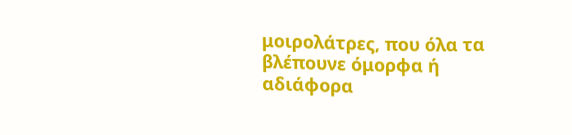μοιρολάτρες, που όλα τα βλέπουνε όμορφα ή αδιάφορα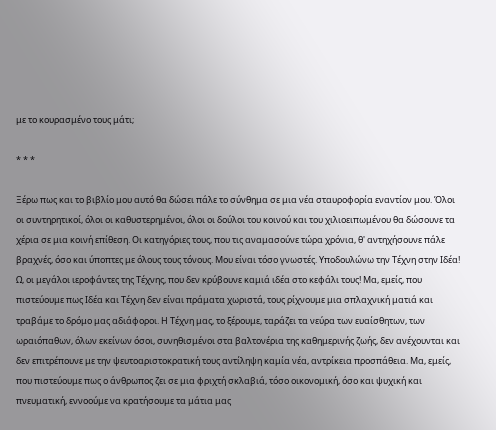με το κουρασμένο τους μάτι;

* * *

Ξέρω πως και το βιβλίο μου αυτό θα δώσει πάλε το σύνθημα σε μια νέα σταυροφορία εναντίον μου. Όλοι οι συντηρητικοί, όλοι οι καθυστερημένοι, όλοι οι δούλοι του κοινού και του χιλιοειπωμένου θα δώσουνε τα χέρια σε μια κοινή επίθεση. Οι κατηγόριες τους, που τις αναμασούνε τώρα χρόνια, θ' αντηχήσουνε πάλε βραχνές, όσο και ύποπτες με όλους τους τόνους. Μου είναι τόσο γνωστές. Υποδουλώνω την Τέχνη στην Ιδέα! Ω, οι μεγάλοι ιεροφάντες της Τέχνης, που δεν κρύβουνε καμιά ιδέα στο κεφάλι τους! Μα, εμείς, που πιστεύουμε πως Ιδέα και Τέχνη δεν είναι πράματα χωριστά, τους ρίχνουμε μια σπλαχνική ματιά και τραβάμε το δρόμο μας αδιάφοροι. Η Τέχνη μας, το ξέρουμε, ταράζει τα νεύρα των ευαίσθητων, των ωραιόπαθων, όλων εκείνων όσοι, συνηθισμένοι στα βαλτονέρια της καθημερινής ζωής, δεν ανέχουνται και δεν επιτρέπουνε με την ψευτοαριστοκρατική τους αντίληψη καμία νέα, αντρίκεια προσπάθεια. Μα, εμείς, που πιστεύουμε πως ο άνθρωπος ζει σε μια φριχτή σκλαβιά, τόσο οικονομική, όσο και ψυχική και πνευματική, εννοούμε να κρατήσουμε τα μάτια μας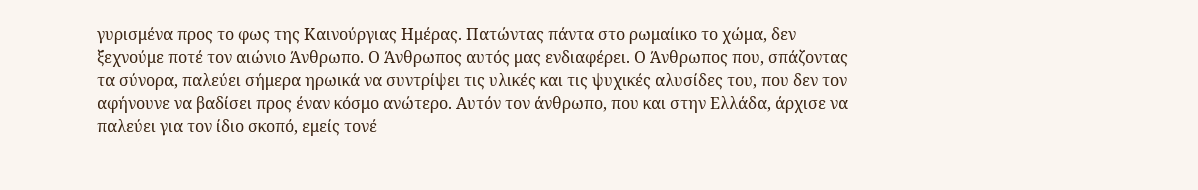γυρισμένα προς το φως της Καινούργιας Ημέρας. Πατώντας πάντα στο ρωμαίικο το χώμα, δεν ξεχνούμε ποτέ τον αιώνιο Άνθρωπο. Ο Άνθρωπος αυτός μας ενδιαφέρει. Ο Άνθρωπος που, σπάζοντας τα σύνορα, παλεύει σήμερα ηρωικά να συντρίψει τις υλικές και τις ψυχικές αλυσίδες του, που δεν τον αφήνουνε να βαδίσει προς έναν κόσμο ανώτερο. Αυτόν τον άνθρωπο, που και στην Ελλάδα, άρχισε να παλεύει για τον ίδιο σκοπό, εμείς τονέ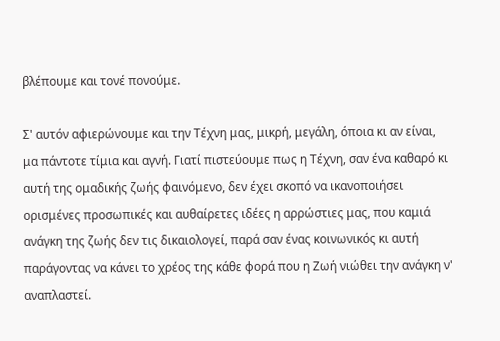βλέπουμε και τονέ πονούμε.

Σ' αυτόν αφιερώνουμε και την Τέχνη μας, μικρή, μεγάλη, όποια κι αν είναι, μα πάντοτε τίμια και αγνή. Γιατί πιστεύουμε πως η Τέχνη, σαν ένα καθαρό κι αυτή της ομαδικής ζωής φαινόμενο, δεν έχει σκοπό να ικανοποιήσει ορισμένες προσωπικές και αυθαίρετες ιδέες η αρρώστιες μας, που καμιά ανάγκη της ζωής δεν τις δικαιολογεί, παρά σαν ένας κοινωνικός κι αυτή παράγοντας να κάνει το χρέος της κάθε φορά που η Ζωή νιώθει την ανάγκη ν' αναπλαστεί.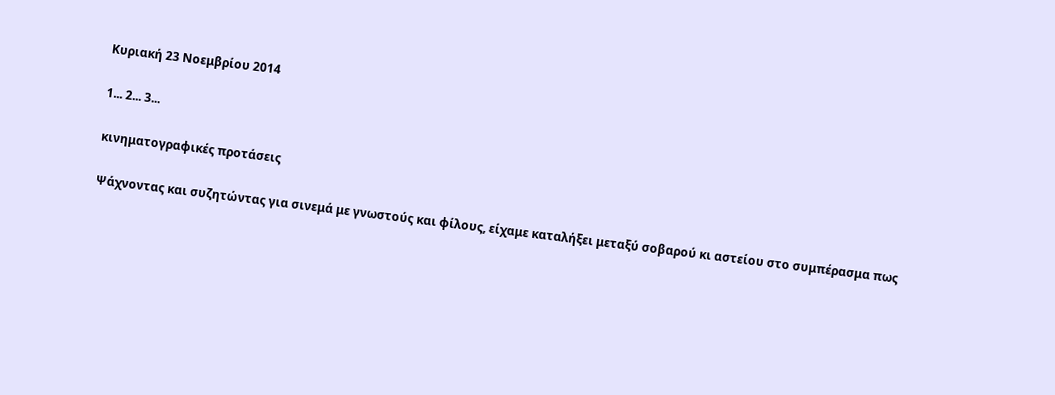Κυριακή 23 Νοεμβρίου 2014

1... 2... 3...

κινηματογραφικές προτάσεις

Ψάχνοντας και συζητώντας για σινεμά με γνωστούς και φίλους, είχαμε καταλήξει μεταξύ σοβαρού κι αστείου στο συμπέρασμα πως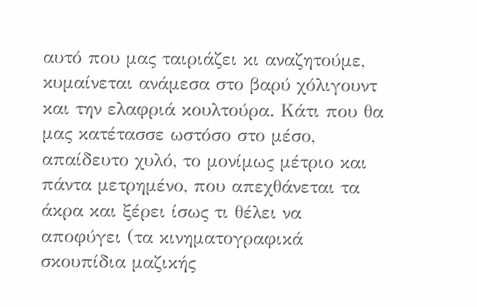αυτό που μας ταιριάζει κι αναζητούμε, κυμαίνεται ανάμεσα στο βαρύ χόλιγουντ και την ελαφριά κουλτούρα. Κάτι που θα μας κατέτασσε ωστόσο στο μέσο, απαίδευτο χυλό, το μονίμως μέτριο και πάντα μετρημένο, που απεχθάνεται τα άκρα και ξέρει ίσως τι θέλει να αποφύγει (τα κινηματογραφικά σκουπίδια μαζικής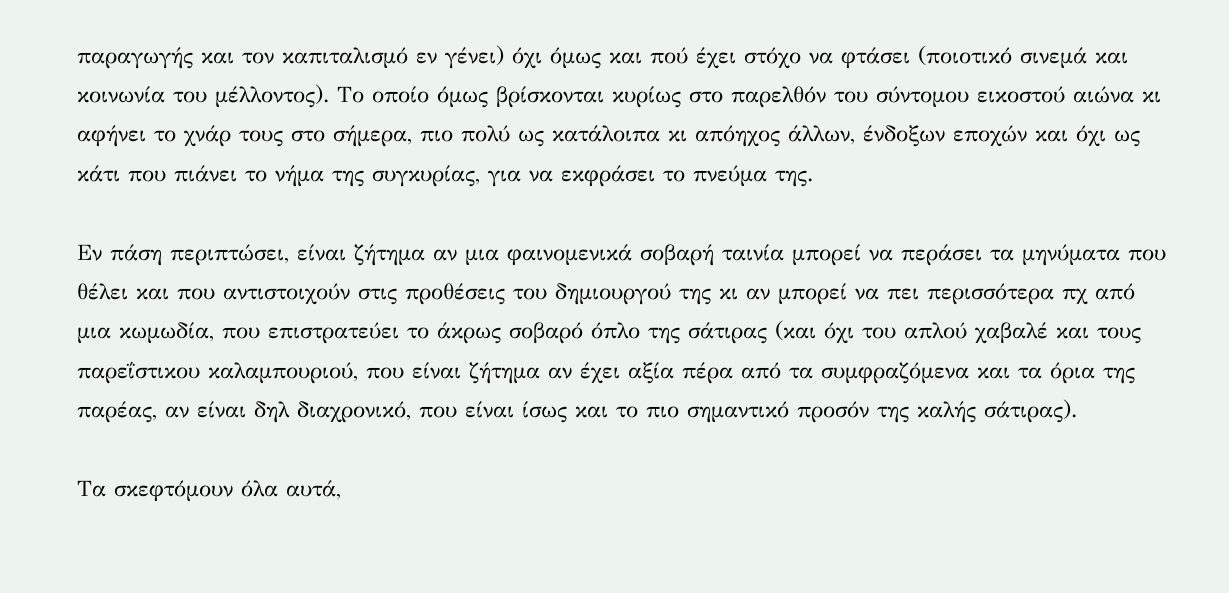παραγωγής και τον καπιταλισμό εν γένει) όχι όμως και πού έχει στόχο να φτάσει (ποιοτικό σινεμά και κοινωνία του μέλλοντος). Το οποίο όμως βρίσκονται κυρίως στο παρελθόν του σύντομου εικοστού αιώνα κι αφήνει το χνάρ τους στο σήμερα, πιο πολύ ως κατάλοιπα κι απόηχος άλλων, ένδοξων εποχών και όχι ως κάτι που πιάνει το νήμα της συγκυρίας, για να εκφράσει το πνεύμα της.

Εν πάση περιπτώσει, είναι ζήτημα αν μια φαινομενικά σοβαρή ταινία μπορεί να περάσει τα μηνύματα που θέλει και που αντιστοιχούν στις προθέσεις του δημιουργού της κι αν μπορεί να πει περισσότερα πχ από μια κωμωδία, που επιστρατεύει το άκρως σοβαρό όπλο της σάτιρας (και όχι του απλού χαβαλέ και τους παρεΐστικου καλαμπουριού, που είναι ζήτημα αν έχει αξία πέρα από τα συμφραζόμενα και τα όρια της παρέας, αν είναι δηλ διαχρονικό, που είναι ίσως και το πιο σημαντικό προσόν της καλής σάτιρας).

Τα σκεφτόμουν όλα αυτά,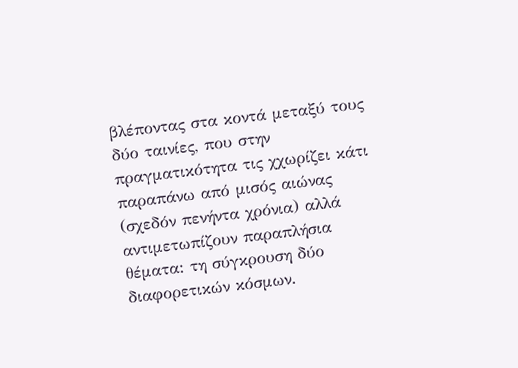βλέποντας στα κοντά μεταξύ τους δύο ταινίες, που στην πραγματικότητα τις χχωρίζει κάτι παραπάνω από μισός αιώνας (σχεδόν πενήντα χρόνια) αλλά αντιμετωπίζουν παραπλήσια θέματα: τη σύγκρουση δύο διαφορετικών κόσμων.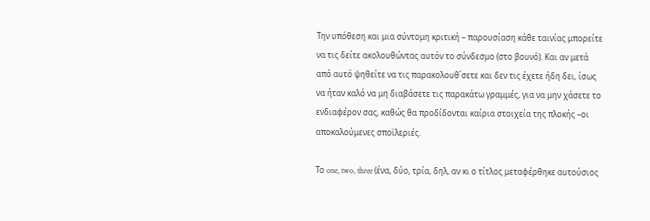Την υπόθεση και μια σύντομη κριτική – παρουσίαση κάθε ταινίας μπορείτε να τις δείτε ακολουθώντας αυτόν το σύνδεσμο (στο βουνό). Και αν μετά από αυτό ψηθείτε να τις παρακολουθ΄σετε και δεν τις έχετε ήδη δει, ίσως να ήταν καλό να μη διαβάσετε τις παρακάτω γραμμές, για να μην χάσετε το ενδιαφέρον σας, καθώς θα προδίδονται καίρια στοιχεία της πλοκής –οι αποκαλούμενες σποϊλεριές.

Το one, two, three (ένα, δύο, τρία, δηλ, αν κι ο τίτλος μεταφέρθηκε αυτούσιος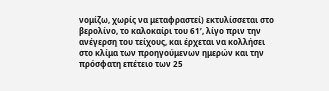νομίζω, χωρίς να μεταφραστεί) εκτυλίσσεται στο βερολίνο, το καλοκαίρι του 61’, λίγο πριν την ανέγερση του τείχους, και έρχεται να κολλήσει στο κλίμα των προηγούμενων ημερών και την πρόσφατη επέτειο των 25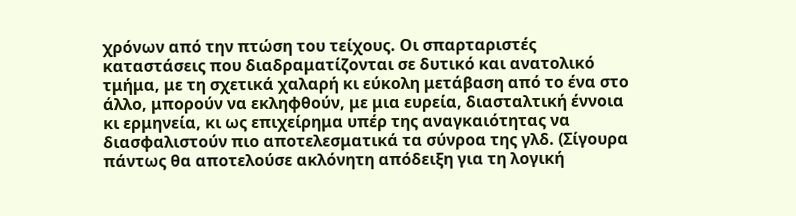χρόνων από την πτώση του τείχους. Οι σπαρταριστές καταστάσεις που διαδραματίζονται σε δυτικό και ανατολικό τμήμα, με τη σχετικά χαλαρή κι εύκολη μετάβαση από το ένα στο άλλο, μπορούν να εκληφθούν, με μια ευρεία, διασταλτική έννοια κι ερμηνεία, κι ως επιχείρημα υπέρ της αναγκαιότητας να διασφαλιστούν πιο αποτελεσματικά τα σύνροα της γλδ. (Σίγουρα πάντως θα αποτελούσε ακλόνητη απόδειξη για τη λογική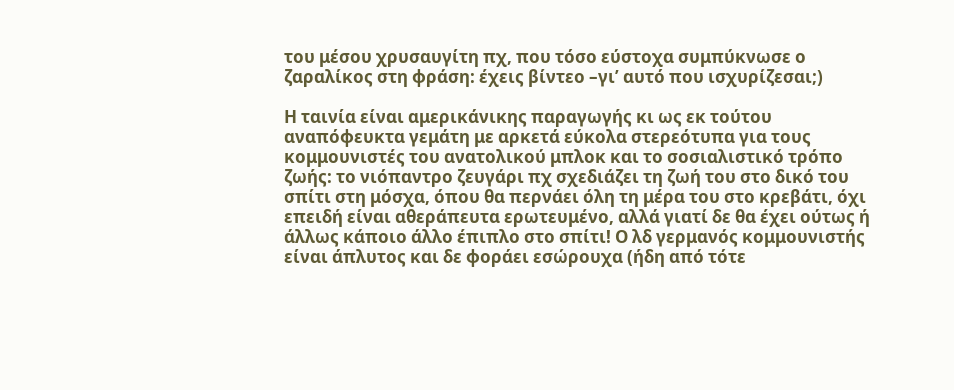του μέσου χρυσαυγίτη πχ, που τόσο εύστοχα συμπύκνωσε ο ζαραλίκος στη φράση: έχεις βίντεο –γι’ αυτό που ισχυρίζεσαι;)

Η ταινία είναι αμερικάνικης παραγωγής κι ως εκ τούτου αναπόφευκτα γεμάτη με αρκετά εύκολα στερεότυπα για τους κομμουνιστές του ανατολικού μπλοκ και το σοσιαλιστικό τρόπο ζωής: το νιόπαντρο ζευγάρι πχ σχεδιάζει τη ζωή του στο δικό του σπίτι στη μόσχα, όπου θα περνάει όλη τη μέρα του στο κρεβάτι, όχι επειδή είναι αθεράπευτα ερωτευμένο, αλλά γιατί δε θα έχει ούτως ή άλλως κάποιο άλλο έπιπλο στο σπίτι! Ο λδ γερμανός κομμουνιστής είναι άπλυτος και δε φοράει εσώρουχα (ήδη από τότε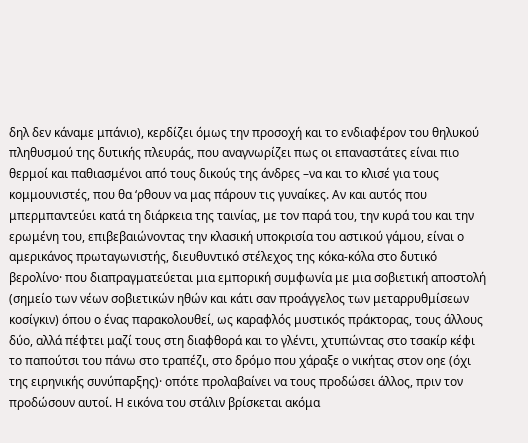δηλ δεν κάναμε μπάνιο), κερδίζει όμως την προσοχή και το ενδιαφέρον του θηλυκού πληθυσμού της δυτικής πλευράς, που αναγνωρίζει πως οι επαναστάτες είναι πιο θερμοί και παθιασμένοι από τους δικούς της άνδρες –να και το κλισέ για τους κομμουνιστές, που θα ‘ρθουν να μας πάρουν τις γυναίκες. Αν και αυτός που μπερμπαντεύει κατά τη διάρκεια της ταινίας, με τον παρά του, την κυρά του και την ερωμένη του, επιβεβαιώνοντας την κλασική υποκρισία του αστικού γάμου, είναι ο αμερικάνος πρωταγωνιστής, διευθυντικό στέλεχος της κόκα-κόλα στο δυτικό βερολίνο· που διαπραγματεύεται μια εμπορική συμφωνία με μια σοβιετική αποστολή (σημείο των νέων σοβιετικών ηθών και κάτι σαν προάγγελος των μεταρρυθμίσεων κοσίγκιν) όπου ο ένας παρακολουθεί, ως καραφλός μυστικός πράκτορας, τους άλλους δύο, αλλά πέφτει μαζί τους στη διαφθορά και το γλέντι, χτυπώντας στο τσακίρ κέφι το παπούτσι του πάνω στο τραπέζι, στο δρόμο που χάραξε ο νικήτας στον οηε (όχι της ειρηνικής συνύπαρξης)· οπότε προλαβαίνει να τους προδώσει άλλος, πριν τον προδώσουν αυτοί. Η εικόνα του στάλιν βρίσκεται ακόμα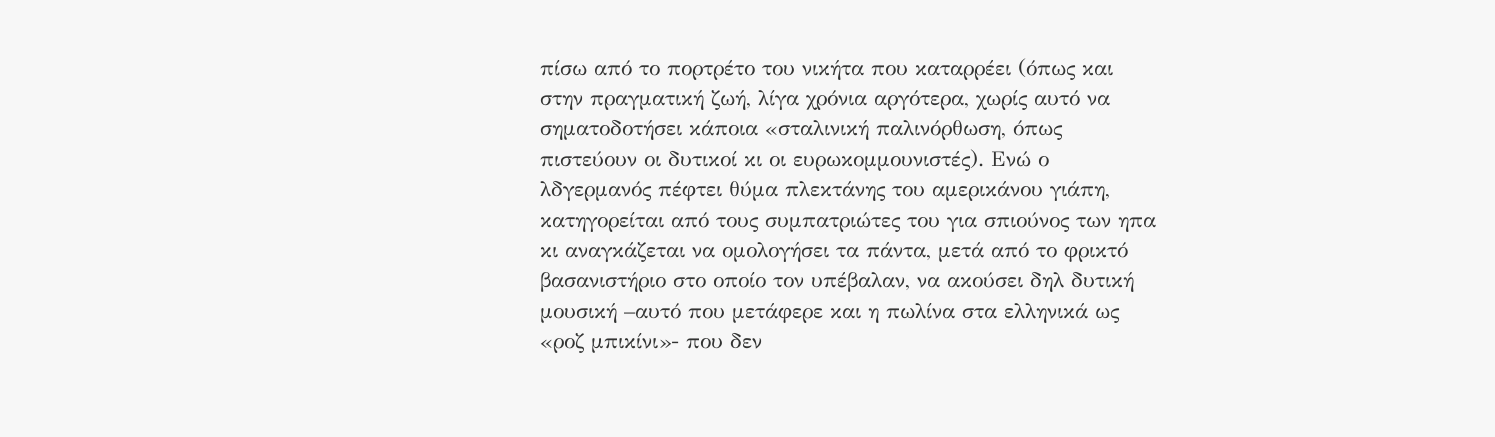πίσω από το πορτρέτο του νικήτα που καταρρέει (όπως και στην πραγματική ζωή, λίγα χρόνια αργότερα, χωρίς αυτό να σηματοδοτήσει κάποια «σταλινική παλινόρθωση, όπως πιστεύουν οι δυτικοί κι οι ευρωκομμουνιστές). Ενώ ο λδγερμανός πέφτει θύμα πλεκτάνης του αμερικάνου γιάπη, κατηγορείται από τους συμπατριώτες του για σπιούνος των ηπα κι αναγκάζεται να ομολογήσει τα πάντα, μετά από το φρικτό βασανιστήριο στο οποίο τον υπέβαλαν, να ακούσει δηλ δυτική μουσική –αυτό που μετάφερε και η πωλίνα στα ελληνικά ως «ροζ μπικίνι»- που δεν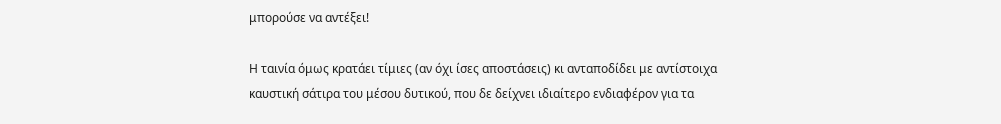μπορούσε να αντέξει!

Η ταινία όμως κρατάει τίμιες (αν όχι ίσες αποστάσεις) κι ανταποδίδει με αντίστοιχα καυστική σάτιρα του μέσου δυτικού, που δε δείχνει ιδιαίτερο ενδιαφέρον για τα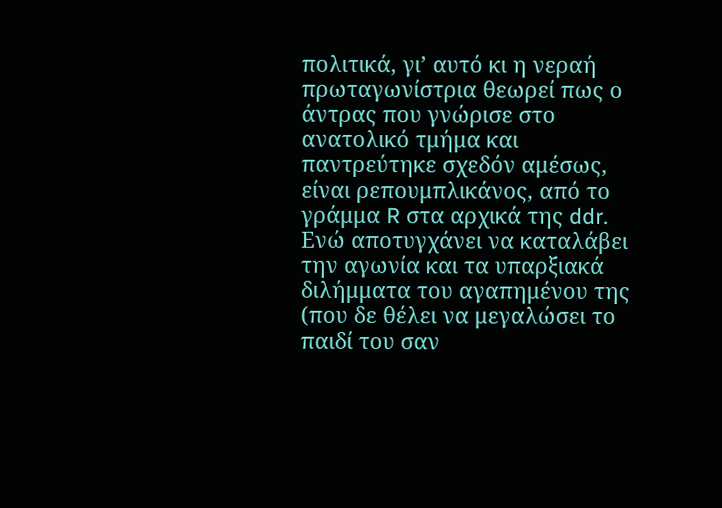πολιτικά, γι’ αυτό κι η νεραή πρωταγωνίστρια θεωρεί πως ο άντρας που γνώρισε στο ανατολικό τμήμα και παντρεύτηκε σχεδόν αμέσως, είναι ρεπουμπλικάνος, από το γράμμα R στα αρχικά της ddr. Ενώ αποτυγχάνει να καταλάβει την αγωνία και τα υπαρξιακά διλήμματα του αγαπημένου της (που δε θέλει να μεγαλώσει το παιδί του σαν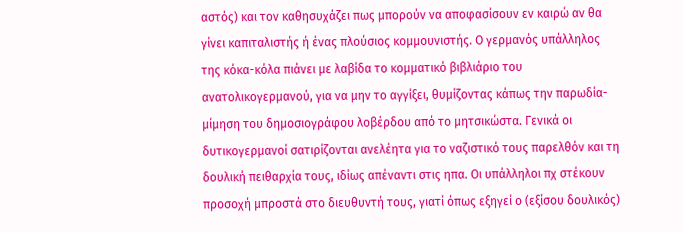αστός) και τον καθησυχάζει πως μπορούν να αποφασίσουν εν καιρώ αν θα γίνει καπιταλιστής ή ένας πλούσιος κομμουνιστής. Ο γερμανός υπάλληλος της κόκα-κόλα πιάνει με λαβίδα το κομματικό βιβλιάριο του ανατολικογερμανού, για να μην το αγγίξει, θυμίζοντας κάπως την παρωδία-μίμηση του δημοσιογράφου λοβέρδου από το μητσικώστα. Γενικά οι δυτικογερμανοί σατιρίζονται ανελέητα για το ναζιστικό τους παρελθόν και τη δουλική πειθαρχία τους, ιδίως απέναντι στις ηπα. Οι υπάλληλοι πχ στέκουν προσοχή μπροστά στο διευθυντή τους, γιατί όπως εξηγεί ο (εξίσου δουλικός)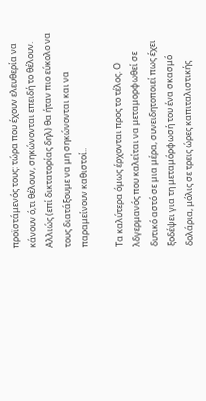προϊστάμενός τους: τώρα που έχουν ελευθερία να κάνουν ό,τι θέλουν, σηκώνονται επειδή το θέλουν. Αλλιώς (επί δικτατορίας δηλ) θα ήταν πιο εύκολο να τους διατάξουμε να μη σηκώνονται και να παραμείνουν καθιστοί..

Τα καλύτερα όμως έρχονται προς το τέλος. Ο λδγερμανός που καλείται να μεταμορφωθεί σε δυτικό αστό σε μια μέρα, συνειδητοποιεί πως έχει ξοδέψει για τη μεταμόρφωσή του ένα σκασμό δολάρια, μόλις σε τρεις ώρες καπιταλιστικής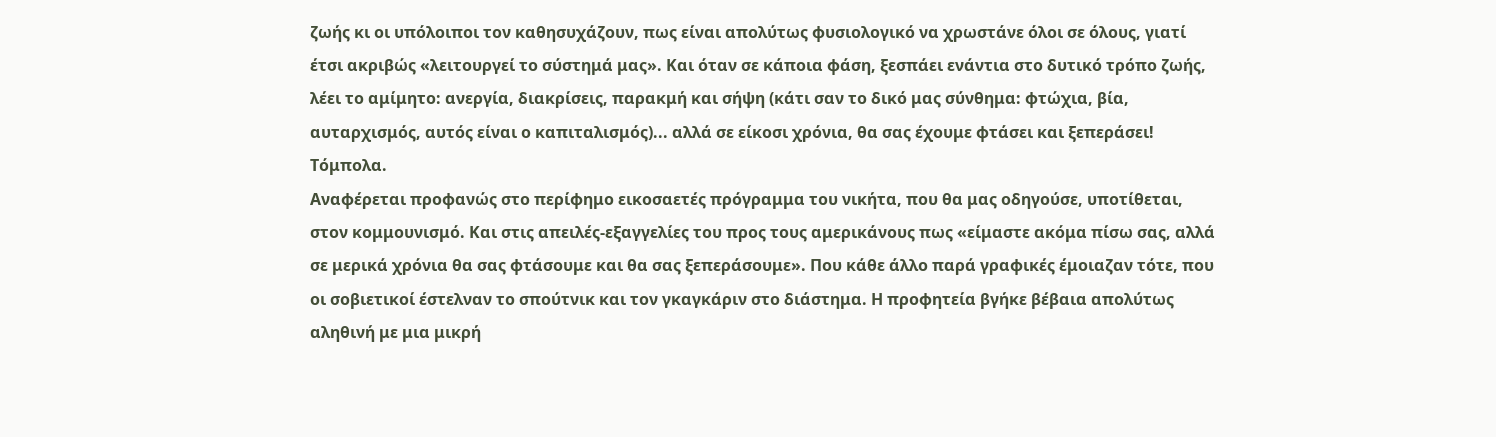ζωής κι οι υπόλοιποι τον καθησυχάζουν, πως είναι απολύτως φυσιολογικό να χρωστάνε όλοι σε όλους, γιατί έτσι ακριβώς «λειτουργεί το σύστημά μας». Και όταν σε κάποια φάση, ξεσπάει ενάντια στο δυτικό τρόπο ζωής, λέει το αμίμητο: ανεργία, διακρίσεις, παρακμή και σήψη (κάτι σαν το δικό μας σύνθημα: φτώχια, βία, αυταρχισμός, αυτός είναι ο καπιταλισμός)... αλλά σε είκοσι χρόνια, θα σας έχουμε φτάσει και ξεπεράσει! Τόμπολα.
Αναφέρεται προφανώς στο περίφημο εικοσαετές πρόγραμμα του νικήτα, που θα μας οδηγούσε, υποτίθεται, στον κομμουνισμό. Και στις απειλές-εξαγγελίες του προς τους αμερικάνους πως «είμαστε ακόμα πίσω σας, αλλά σε μερικά χρόνια θα σας φτάσουμε και θα σας ξεπεράσουμε». Που κάθε άλλο παρά γραφικές έμοιαζαν τότε, που οι σοβιετικοί έστελναν το σπούτνικ και τον γκαγκάριν στο διάστημα. Η προφητεία βγήκε βέβαια απολύτως αληθινή με μια μικρή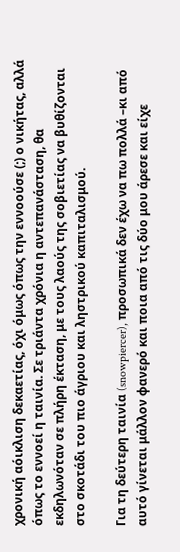χρονική αόικλιση δεκαετίας, όχι όμως όπως την εννοούσε (;) ο νικήτας, αλλά όπως το εννοεί η ταινία. Σε τριάντα χρόνια η αντεπανάσταση, θα εκδηλωνόταν σε πλήρη έκταση, με τους λαούς της σοβιετίας να βυθίζονται στο σκοτάδι του πιο άγριου και ληστρικού καπιταλισμού.

Για τη δεύτερη ταινία (snowpiercer), προσωπικά δεν έχω να πω πολλά –κι από αυτό γίνεται μάλλον φανερό και ποια από τις δύο μου άρεσε και είχε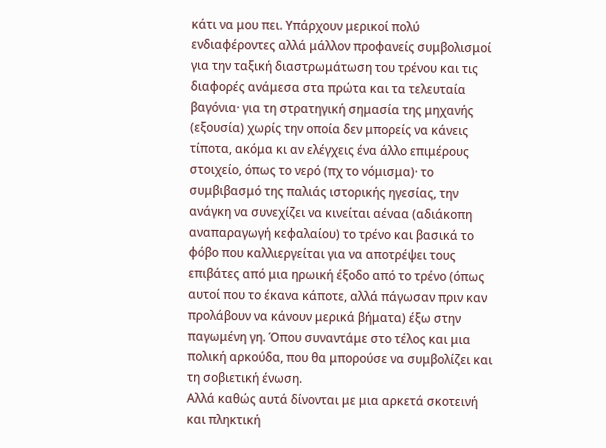κάτι να μου πει. Υπάρχουν μερικοί πολύ ενδιαφέροντες αλλά μάλλον προφανείς συμβολισμοί για την ταξική διαστρωμάτωση του τρένου και τις διαφορές ανάμεσα στα πρώτα και τα τελευταία βαγόνια· για τη στρατηγική σημασία της μηχανής (εξουσία) χωρίς την οποία δεν μπορείς να κάνεις τίποτα, ακόμα κι αν ελέγχεις ένα άλλο επιμέρους στοιχείο, όπως το νερό (πχ το νόμισμα)· το συμβιβασμό της παλιάς ιστορικής ηγεσίας, την ανάγκη να συνεχίζει να κινείται αέναα (αδιάκοπη αναπαραγωγή κεφαλαίου) το τρένο και βασικά το φόβο που καλλιεργείται για να αποτρέψει τους επιβάτες από μια ηρωική έξοδο από το τρένο (όπως αυτοί που το έκανα κάποτε, αλλά πάγωσαν πριν καν προλάβουν να κάνουν μερικά βήματα) έξω στην παγωμένη γη. Όπου συναντάμε στο τέλος και μια πολική αρκούδα, που θα μπορούσε να συμβολίζει και τη σοβιετική ένωση.
Αλλά καθώς αυτά δίνονται με μια αρκετά σκοτεινή και πληκτική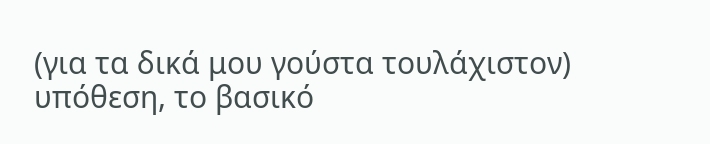(για τα δικά μου γούστα τουλάχιστον) υπόθεση, το βασικό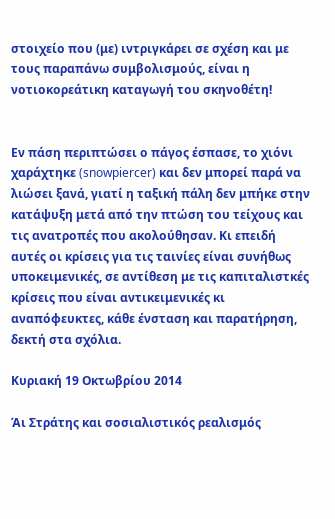στοιχείο που (με) ιντριγκάρει σε σχέση και με τους παραπάνω συμβολισμούς, είναι η νοτιοκορεάτικη καταγωγή του σκηνοθέτη!


Εν πάση περιπτώσει ο πάγος έσπασε, το χιόνι χαράχτηκε (snowpiercer) και δεν μπορεί παρά να λιώσει ξανά, γιατί η ταξική πάλη δεν μπήκε στην κατάψυξη μετά από την πτώση του τείχους και τις ανατροπές που ακολούθησαν. Κι επειδή αυτές οι κρίσεις για τις ταινίες είναι συνήθως υποκειμενικές, σε αντίθεση με τις καπιταλιστκές κρίσεις που είναι αντικειμενικές κι αναπόφευκτες, κάθε ένσταση και παρατήρηση, δεκτή στα σχόλια.

Κυριακή 19 Οκτωβρίου 2014

Άι Στράτης και σοσιαλιστικός ρεαλισμός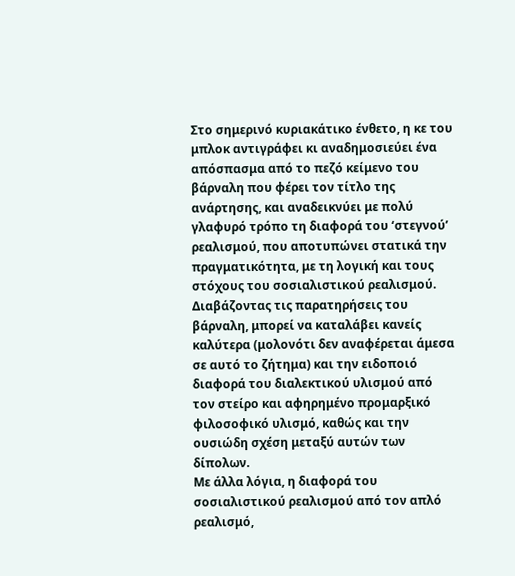Στο σημερινό κυριακάτικο ένθετο, η κε του μπλοκ αντιγράφει κι αναδημοσιεύει ένα απόσπασμα από το πεζό κείμενο του βάρναλη που φέρει τον τίτλο της ανάρτησης, και αναδεικνύει με πολύ γλαφυρό τρόπο τη διαφορά του ‘στεγνού’ ρεαλισμού, που αποτυπώνει στατικά την πραγματικότητα, με τη λογική και τους στόχους του σοσιαλιστικού ρεαλισμού. Διαβάζοντας τις παρατηρήσεις του βάρναλη, μπορεί να καταλάβει κανείς καλύτερα (μολονότι δεν αναφέρεται άμεσα σε αυτό το ζήτημα) και την ειδοποιό διαφορά του διαλεκτικού υλισμού από τον στείρο και αφηρημένο προμαρξικό φιλοσοφικό υλισμό, καθώς και την ουσιώδη σχέση μεταξύ αυτών των δίπολων.
Με άλλα λόγια, η διαφορά του σοσιαλιστικού ρεαλισμού από τον απλό ρεαλισμό,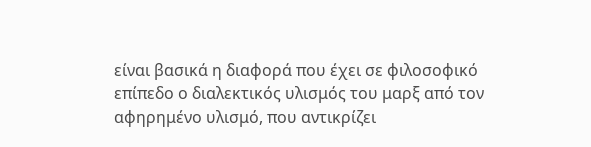είναι βασικά η διαφορά που έχει σε φιλοσοφικό επίπεδο ο διαλεκτικός υλισμός του μαρξ από τον αφηρημένο υλισμό, που αντικρίζει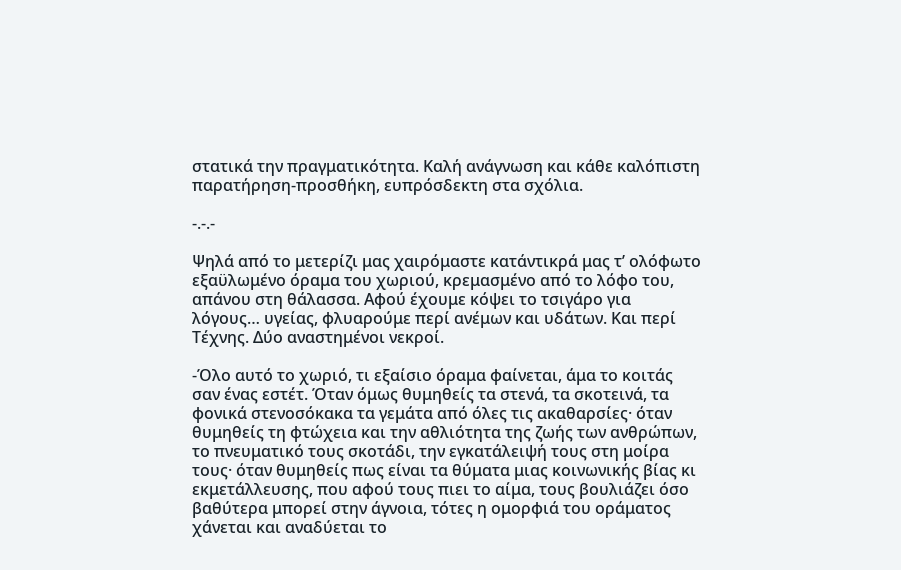στατικά την πραγματικότητα. Καλή ανάγνωση και κάθε καλόπιστη παρατήρηση-προσθήκη, ευπρόσδεκτη στα σχόλια.

-.-.-

Ψηλά από το μετερίζι μας χαιρόμαστε κατάντικρά μας τ’ ολόφωτο εξαϋλωμένο όραμα του χωριού, κρεμασμένο από το λόφο του, απάνου στη θάλασσα. Αφού έχουμε κόψει το τσιγάρο για λόγους… υγείας, φλυαρούμε περί ανέμων και υδάτων. Και περί Τέχνης. Δύο αναστημένοι νεκροί.

-Όλο αυτό το χωριό, τι εξαίσιο όραμα φαίνεται, άμα το κοιτάς σαν ένας εστέτ. Όταν όμως θυμηθείς τα στενά, τα σκοτεινά, τα φονικά στενοσόκακα τα γεμάτα από όλες τις ακαθαρσίες· όταν θυμηθείς τη φτώχεια και την αθλιότητα της ζωής των ανθρώπων, το πνευματικό τους σκοτάδι, την εγκατάλειψή τους στη μοίρα τους· όταν θυμηθείς πως είναι τα θύματα μιας κοινωνικής βίας κι εκμετάλλευσης, που αφού τους πιει το αίμα, τους βουλιάζει όσο βαθύτερα μπορεί στην άγνοια, τότες η ομορφιά του οράματος χάνεται και αναδύεται το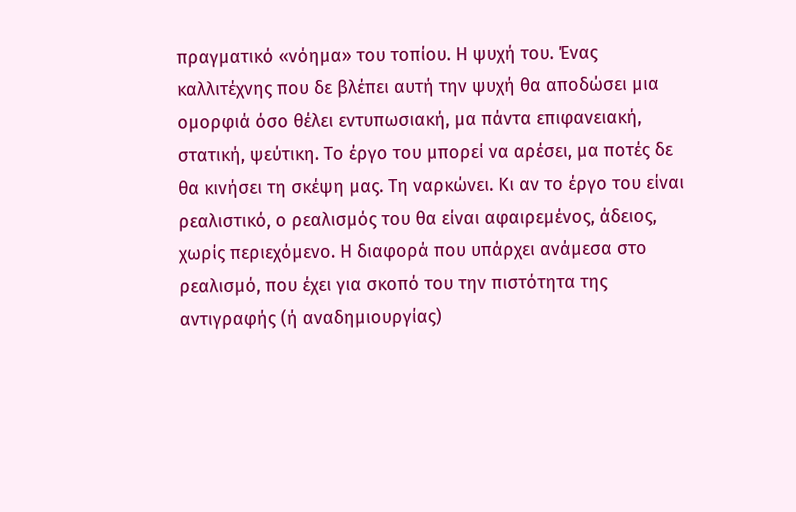πραγματικό «νόημα» του τοπίου. Η ψυχή του. Ένας καλλιτέχνης που δε βλέπει αυτή την ψυχή θα αποδώσει μια ομορφιά όσο θέλει εντυπωσιακή, μα πάντα επιφανειακή, στατική, ψεύτικη. Το έργο του μπορεί να αρέσει, μα ποτές δε θα κινήσει τη σκέψη μας. Τη ναρκώνει. Κι αν το έργο του είναι ρεαλιστικό, ο ρεαλισμός του θα είναι αφαιρεμένος, άδειος, χωρίς περιεχόμενο. Η διαφορά που υπάρχει ανάμεσα στο ρεαλισμό, που έχει για σκοπό του την πιστότητα της αντιγραφής (ή αναδημιουργίας)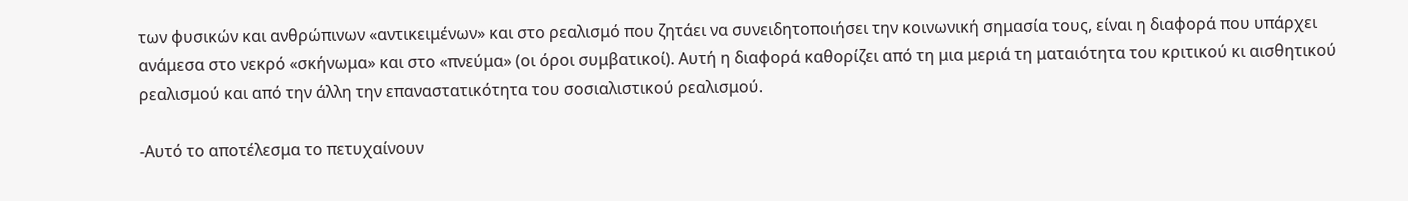των φυσικών και ανθρώπινων «αντικειμένων» και στο ρεαλισμό που ζητάει να συνειδητοποιήσει την κοινωνική σημασία τους, είναι η διαφορά που υπάρχει ανάμεσα στο νεκρό «σκήνωμα» και στο «πνεύμα» (οι όροι συμβατικοί). Αυτή η διαφορά καθορίζει από τη μια μεριά τη ματαιότητα του κριτικού κι αισθητικού ρεαλισμού και από την άλλη την επαναστατικότητα του σοσιαλιστικού ρεαλισμού.

-Αυτό το αποτέλεσμα το πετυχαίνουν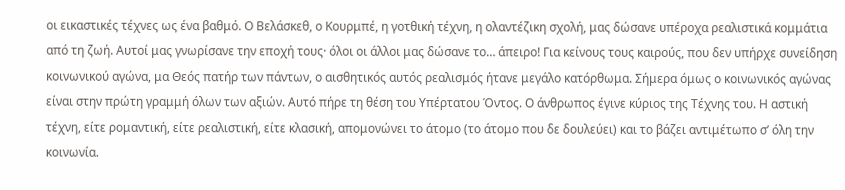οι εικαστικές τέχνες ως ένα βαθμό. Ο Βελάσκεθ, ο Κουρμπέ, η γοτθική τέχνη, η ολαντέζικη σχολή, μας δώσανε υπέροχα ρεαλιστικά κομμάτια από τη ζωή. Αυτοί μας γνωρίσανε την εποχή τους· όλοι οι άλλοι μας δώσανε το… άπειρο! Για κείνους τους καιρούς, που δεν υπήρχε συνείδηση κοινωνικού αγώνα, μα Θεός πατήρ των πάντων, ο αισθητικός αυτός ρεαλισμός ήτανε μεγάλο κατόρθωμα. Σήμερα όμως ο κοινωνικός αγώνας είναι στην πρώτη γραμμή όλων των αξιών. Αυτό πήρε τη θέση του Υπέρτατου Όντος. Ο άνθρωπος έγινε κύριος της Τέχνης του. Η αστική τέχνη, είτε ρομαντική, είτε ρεαλιστική, είτε κλασική, απομονώνει το άτομο (το άτομο που δε δουλεύει) και το βάζει αντιμέτωπο σ’ όλη την κοινωνία.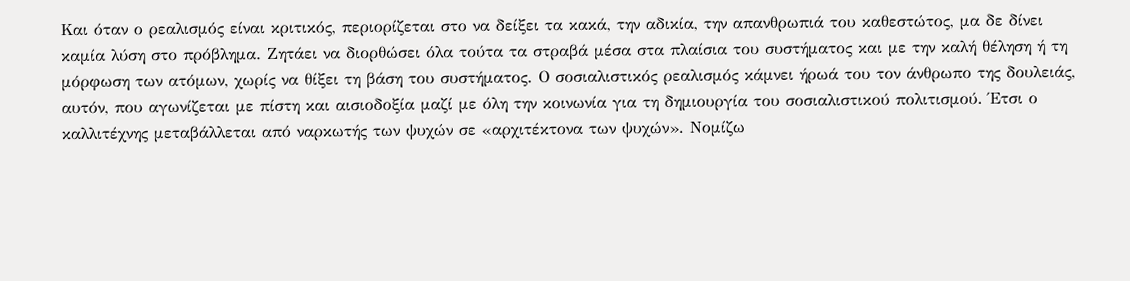Και όταν ο ρεαλισμός είναι κριτικός, περιορίζεται στο να δείξει τα κακά, την αδικία, την απανθρωπιά του καθεστώτος, μα δε δίνει καμία λύση στο πρόβλημα. Ζητάει να διορθώσει όλα τούτα τα στραβά μέσα στα πλαίσια του συστήματος και με την καλή θέληση ή τη μόρφωση των ατόμων, χωρίς να θίξει τη βάση του συστήματος. Ο σοσιαλιστικός ρεαλισμός κάμνει ήρωά του τον άνθρωπο της δουλειάς, αυτόν, που αγωνίζεται με πίστη και αισιοδοξία μαζί με όλη την κοινωνία για τη δημιουργία του σοσιαλιστικού πολιτισμού. Έτσι ο καλλιτέχνης μεταβάλλεται από ναρκωτής των ψυχών σε «αρχιτέκτονα των ψυχών». Νομίζω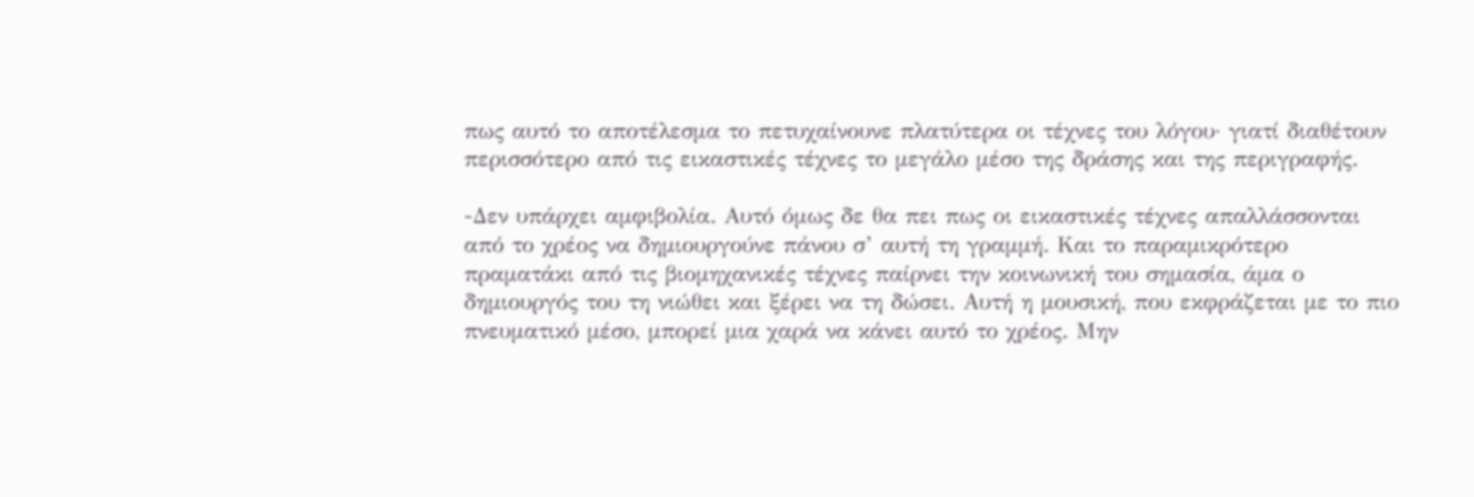πως αυτό το αποτέλεσμα το πετυχαίνουνε πλατύτερα οι τέχνες του λόγου· γιατί διαθέτουν περισσότερο από τις εικαστικές τέχνες το μεγάλο μέσο της δράσης και της περιγραφής.

-Δεν υπάρχει αμφιβολία. Αυτό όμως δε θα πει πως οι εικαστικές τέχνες απαλλάσσονται από το χρέος να δημιουργούνε πάνου σ’ αυτή τη γραμμή. Και το παραμικρότερο πραματάκι από τις βιομηχανικές τέχνες παίρνει την κοινωνική του σημασία, άμα ο δημιουργός του τη νιώθει και ξέρει να τη δώσει. Αυτή η μουσική, που εκφράζεται με το πιο πνευματικό μέσο, μπορεί μια χαρά να κάνει αυτό το χρέος. Μην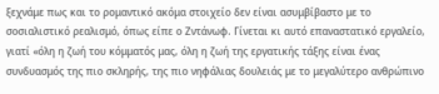ξεχνάμε πως και το ρομαντικό ακόμα στοιχείο δεν είναι ασυμβίβαστο με το σοσιαλιστικό ρεαλισμό, όπως είπε ο Ζντάνωφ. Γίνεται κι αυτό επαναστατικό εργαλείο, γιατί «όλη η ζωή του κόμματός μας, όλη η ζωή της εργατικής τάξης είναι ένας συνδυασμός της πιο σκληρής, της πιο νηφάλιας δουλειάς με το μεγαλύτερο ανθρώπινο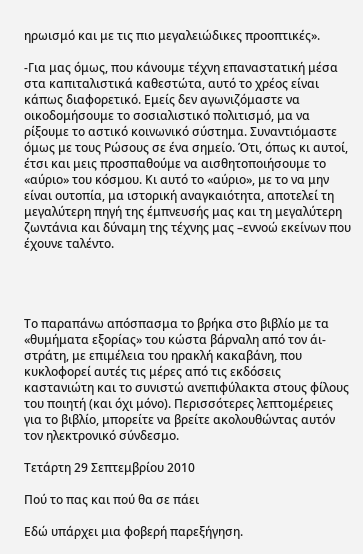ηρωισμό και με τις πιο μεγαλειώδικες προοπτικές».

-Για μας όμως, που κάνουμε τέχνη επαναστατική μέσα στα καπιταλιστικά καθεστώτα, αυτό το χρέος είναι κάπως διαφορετικό. Εμείς δεν αγωνιζόμαστε να οικοδομήσουμε το σοσιαλιστικό πολιτισμό, μα να ρίξουμε το αστικό κοινωνικό σύστημα. Συναντιόμαστε όμως με τους Ρώσους σε ένα σημείο. Ότι, όπως κι αυτοί, έτσι και μεις προσπαθούμε να αισθητοποιήσουμε το «αύριο» του κόσμου. Κι αυτό το «αύριο», με το να μην είναι ουτοπία, μα ιστορική αναγκαιότητα, αποτελεί τη μεγαλύτερη πηγή της έμπνευσής μας και τη μεγαλύτερη ζωντάνια και δύναμη της τέχνης μας –εννοώ εκείνων που έχουνε ταλέντο.




Το παραπάνω απόσπασμα το βρήκα στο βιβλίο με τα «θυμήματα εξορίας» του κώστα βάρναλη από τον άι-στράτη, με επιμέλεια του ηρακλή κακαβάνη, που κυκλοφορεί αυτές τις μέρες από τις εκδόσεις καστανιώτη και το συνιστώ ανεπιφύλακτα στους φίλους του ποιητή (και όχι μόνο). Περισσότερες λεπτομέρειες για το βιβλίο, μπορείτε να βρείτε ακολουθώντας αυτόν τον ηλεκτρονικό σύνδεσμο.

Τετάρτη 29 Σεπτεμβρίου 2010

Πού το πας και πού θα σε πάει

Εδώ υπάρχει μια φοβερή παρεξήγηση.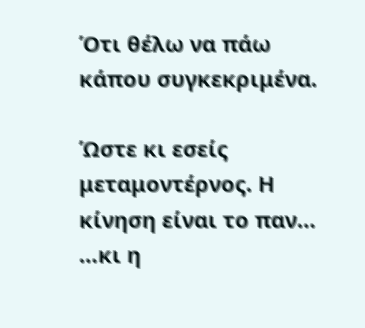Ότι θέλω να πάω κάπου συγκεκριμένα.

Ώστε κι εσείς μεταμοντέρνος. Η κίνηση είναι το παν…
…κι η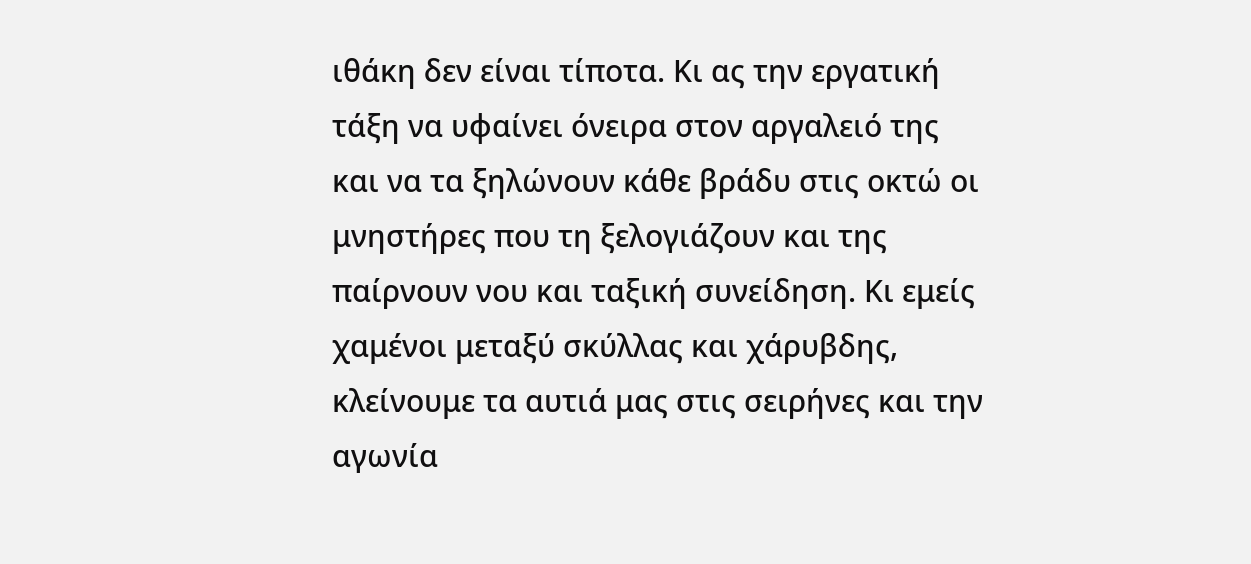ιθάκη δεν είναι τίποτα. Κι ας την εργατική τάξη να υφαίνει όνειρα στον αργαλειό της και να τα ξηλώνουν κάθε βράδυ στις οκτώ οι μνηστήρες που τη ξελογιάζουν και της παίρνουν νου και ταξική συνείδηση. Κι εμείς χαμένοι μεταξύ σκύλλας και χάρυβδης, κλείνουμε τα αυτιά μας στις σειρήνες και την αγωνία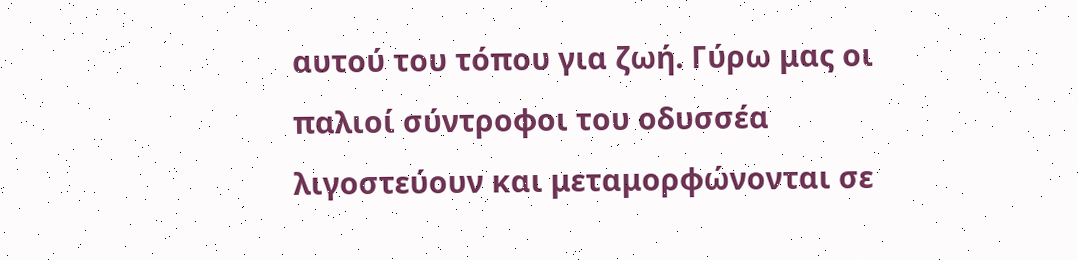αυτού του τόπου για ζωή. Γύρω μας οι παλιοί σύντροφοι του οδυσσέα λιγοστεύουν και μεταμορφώνονται σε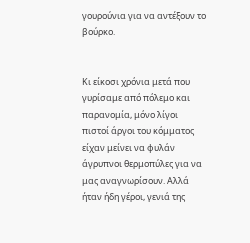γουρούνια για να αντέξουν το βούρκο.


Κι είκοσι χρόνια μετά που γυρίσαμε από πόλεμο και παρανομία, μόνο λίγοι πιστοί άργοι του κόμματος είχαν μείνει να φυλάν άγρυπνοι θερμοπύλες για να μας αναγνωρίσουν. Αλλά ήταν ήδη γέροι, γενιά της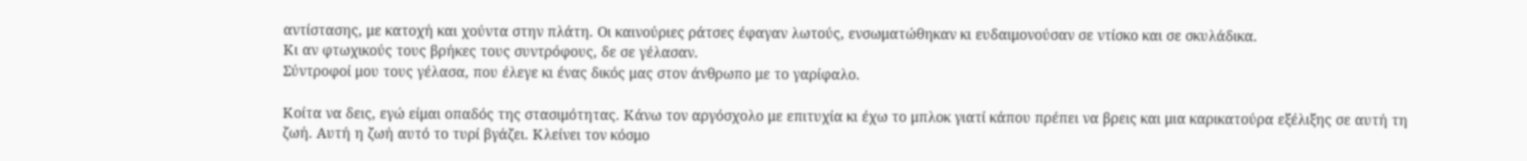αντίστασης, με κατοχή και χούντα στην πλάτη. Οι καινούριες ράτσες έφαγαν λωτούς, ενσωματώθηκαν κι ευδαιμονούσαν σε ντίσκο και σε σκυλάδικα.
Κι αν φτωχικούς τους βρήκες τους συντρόφους, δε σε γέλασαν.
Σύντροφοί μου τους γέλασα, που έλεγε κι ένας δικός μας στον άνθρωπο με το γαρίφαλο.

Κοίτα να δεις, εγώ είμαι οπαδός της στασιμότητας. Κάνω τον αργόσχολο με επιτυχία κι έχω το μπλοκ γιατί κάπου πρέπει να βρεις και μια καρικατούρα εξέλιξης σε αυτή τη ζωή. Αυτή η ζωή αυτό το τυρί βγάζει. Κλείνει τον κόσμο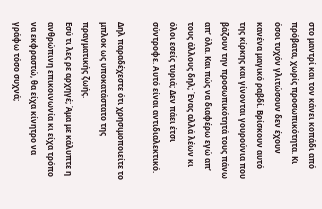στο μαντρί και τον κάνει κοπάδι από πρόβατα, χωρίς προσωπικότητα. Κι όσοι τυχόν γλιτώσουν δεν έχουν κανένα μαγικό ραβδί. Βρίσκουν αυτό της κίρκης και γίνονται γουρούνια που βάζουν την προσωπικότητά τους πάνω απ’ όλα. Και πώς να διαφέρω εγώ απ’ τους άλλους δηλ; Ένας αλλά λέων κι όλοι εσείς τυριά; Δεν πάει έτσι σύντροφε. Αυτό είναι αντιδιαλεκτικό.

Δηλ παραδέχεστε ότι χρησιμοποιείτε το μπλοκ ως υποκατάστατο της πραγματικής ζωής.
Εσύ τι λες ρε αρχηγέ; Άμα με κάλυπτε η ανθρώπινη επικοινωνία κι είχα τρόπο να εκφραστώ, θα είχα κίνητρο να γράφω τόσο συχνά;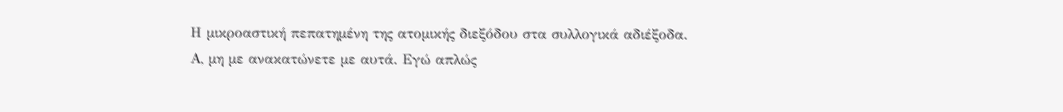Η μικροαστική πεπατημένη της ατομικής διεξόδου στα συλλογικά αδιέξοδα.
Α, μη με ανακατώνετε με αυτά. Εγώ απλώς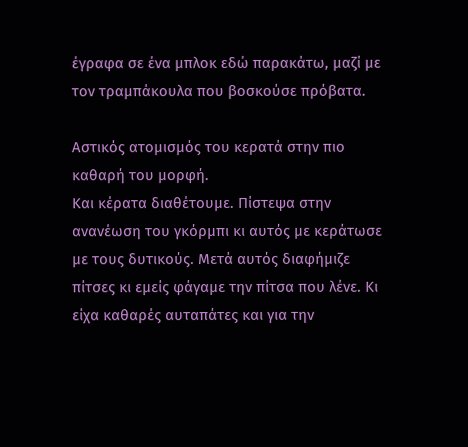έγραφα σε ένα μπλοκ εδώ παρακάτω, μαζί με τον τραμπάκουλα που βοσκούσε πρόβατα.

Αστικός ατομισμός του κερατά στην πιο καθαρή του μορφή.
Και κέρατα διαθέτουμε. Πίστεψα στην ανανέωση του γκόρμπι κι αυτός με κεράτωσε με τους δυτικούς. Μετά αυτός διαφήμιζε πίτσες κι εμείς φάγαμε την πίτσα που λένε. Κι είχα καθαρές αυταπάτες και για την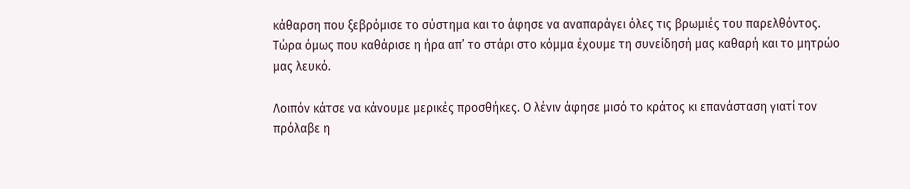κάθαρση που ξεβρόμισε το σύστημα και το άφησε να αναπαράγει όλες τις βρωμιές του παρελθόντος. Τώρα όμως που καθάρισε η ήρα απ’ το στάρι στο κόμμα έχουμε τη συνείδησή μας καθαρή και το μητρώο μας λευκό.

Λοιπόν κάτσε να κάνουμε μερικές προσθήκες. Ο λένιν άφησε μισό το κράτος κι επανάσταση γιατί τον πρόλαβε η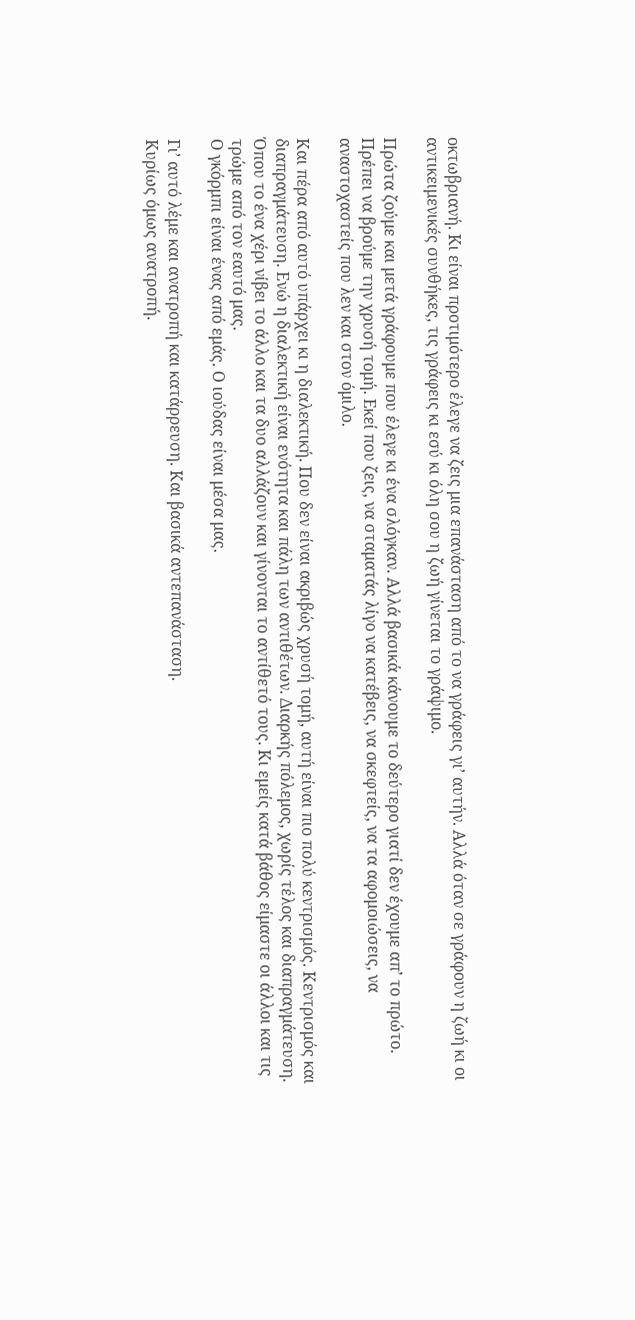οκτωβριανή. Κι είναι προτιμότερο έλεγε να ζεις μια επανάσταση από το να γράφεις γι’ αυτήν. Αλλά όταν σε γράφουν η ζωή κι οι αντικειμενικές συνθήκες, τις γράφεις κι εσύ κι όλη σου η ζωή γίνεται το γράψιμο.

Πρώτα ζούμε και μετά γράφουμε που έλεγε κι ένα σλόγκαν. Αλλά βασικά κάνουμε το δεύτερο γιατί δεν έχουμε απ’ το πρώτο. Πρέπει να βρούμε την χρυσή τομή. Εκεί που ζεις, να σταματάς λίγο να κατέβεις, να σκεφτείς, να τα αφομοιώσεις, να αναστοχαστείς που λεν και στον όμιλο.

Και πέρα από αυτό υπάρχει κι η διαλεκτική. Που δεν είναι ακριβώς χρυσή τομή, αυτή είναι πιο πολύ κεντρισμός. Κεντρισμός και διαπραγμάτευση. Ενώ η διαλεκτική είναι ενότητα και πάλη των αντιθέτων. Διαρκής πόλεμος, χωρίς τέλος και διαπραγμάτευση. Όπου το ένα χέρι νίβει το άλλο και τα δυο αλλάζουν και γίνονται το αντίθετό τους. Κι εμείς κατά βάθος είμαστε οι άλλοι και τις τρώμε από τον εαυτό μας.
Ο γκόρμπι είναι ένας από εμάς. Ο ιούδας είναι μέσα μας.

Γι’ αυτό λέμε και ανατροπή και κατάρρευση. Και βασικά αντεπανάσταση.
Κυρίως όμως ανατροπή.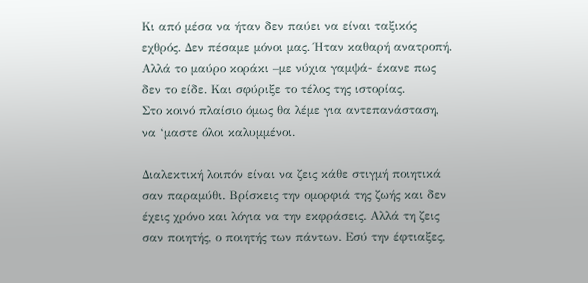Κι από μέσα να ήταν δεν παύει να είναι ταξικός εχθρός. Δεν πέσαμε μόνοι μας. Ήταν καθαρή ανατροπή. Αλλά το μαύρο κοράκι –με νύχια γαμψά- έκανε πως δεν το είδε. Και σφύριξε το τέλος της ιστορίας.
Στο κοινό πλαίσιο όμως θα λέμε για αντεπανάσταση, να ‘μαστε όλοι καλυμμένοι.

Διαλεκτική λοιπόν είναι να ζεις κάθε στιγμή ποιητικά σαν παραμύθι. Βρίσκεις την ομορφιά της ζωής και δεν έχεις χρόνο και λόγια να την εκφράσεις. Αλλά τη ζεις σαν ποιητής, ο ποιητής των πάντων. Εσύ την έφτιαξες,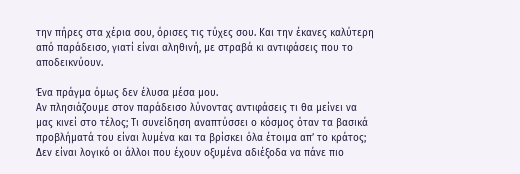την πήρες στα χέρια σου, όρισες τις τύχες σου. Και την έκανες καλύτερη από παράδεισο, γιατί είναι αληθινή, με στραβά κι αντιφάσεις που το αποδεικνύουν.

Ένα πράγμα όμως δεν έλυσα μέσα μου.
Αν πλησιάζουμε στον παράδεισο λύνοντας αντιφάσεις τι θα μείνει να μας κινεί στο τέλος; Τι συνείδηση αναπτύσσει ο κόσμος όταν τα βασικά προβλήματά του είναι λυμένα και τα βρίσκει όλα έτοιμα απ’ το κράτος; Δεν είναι λογικό οι άλλοι που έχουν οξυμένα αδιέξοδα να πάνε πιο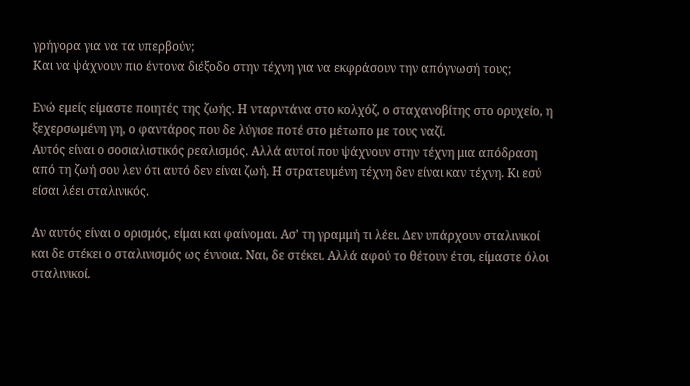γρήγορα για να τα υπερβούν;
Και να ψάχνουν πιο έντονα διέξοδο στην τέχνη για να εκφράσουν την απόγνωσή τους;

Ενώ εμείς είμαστε ποιητές της ζωής. Η νταρντάνα στο κολχόζ, ο σταχανοβίτης στο ορυχείο, η ξεχερσωμένη γη, ο φαντάρος που δε λύγισε ποτέ στο μέτωπο με τους ναζί.
Αυτός είναι ο σοσιαλιστικός ρεαλισμός. Αλλά αυτοί που ψάχνουν στην τέχνη μια απόδραση από τη ζωή σου λεν ότι αυτό δεν είναι ζωή. Η στρατευμένη τέχνη δεν είναι καν τέχνη. Κι εσύ είσαι λέει σταλινικός.

Αν αυτός είναι ο ορισμός, είμαι και φαίνομαι. Ασ’ τη γραμμή τι λέει. Δεν υπάρχουν σταλινικοί και δε στέκει ο σταλινισμός ως έννοια. Ναι, δε στέκει. Αλλά αφού το θέτουν έτσι, είμαστε όλοι σταλινικοί.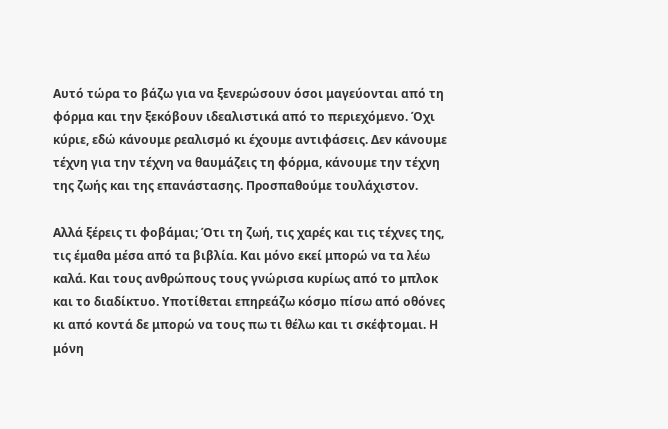Αυτό τώρα το βάζω για να ξενερώσουν όσοι μαγεύονται από τη φόρμα και την ξεκόβουν ιδεαλιστικά από το περιεχόμενο. Όχι κύριε, εδώ κάνουμε ρεαλισμό κι έχουμε αντιφάσεις. Δεν κάνουμε τέχνη για την τέχνη να θαυμάζεις τη φόρμα, κάνουμε την τέχνη της ζωής και της επανάστασης. Προσπαθούμε τουλάχιστον.

Αλλά ξέρεις τι φοβάμαι; Ότι τη ζωή, τις χαρές και τις τέχνες της, τις έμαθα μέσα από τα βιβλία. Και μόνο εκεί μπορώ να τα λέω καλά. Και τους ανθρώπους τους γνώρισα κυρίως από το μπλοκ και το διαδίκτυο. Υποτίθεται επηρεάζω κόσμο πίσω από οθόνες κι από κοντά δε μπορώ να τους πω τι θέλω και τι σκέφτομαι. Η μόνη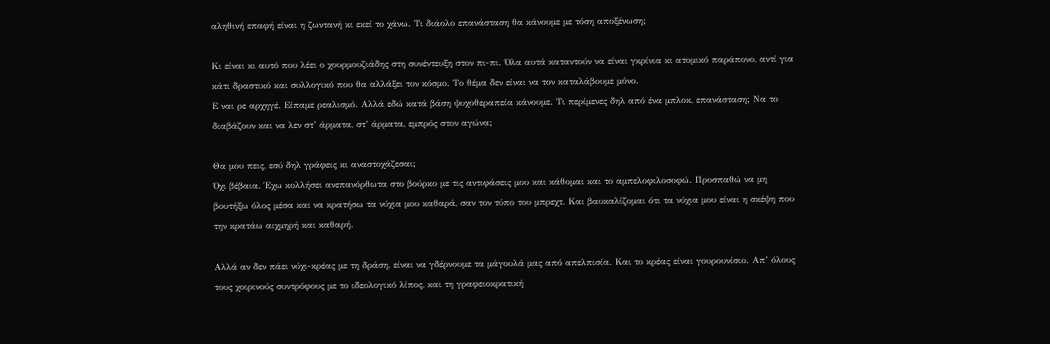αληθινή επαφή είναι η ζωντανή κι εκεί το χάνω. Τι διάολο επανάσταση θα κάνουμε με τόση αποξένωση;

Κι είναι κι αυτό που λέει ο χουρμουζιάδης στη συνέντευξη στον πι-πι. Όλα αυτά καταντούν να είναι γκρίνια κι ατομικό παράπονο, αντί για κάτι δραστικό και συλλογικό που θα αλλάξει τον κόσμο. Το θέμα δεν είναι να τον καταλάβουμε μόνο.
Ε ναι ρε αρχηγέ. Είπαμε ρεαλισμό. Αλλά εδώ κατά βάση ψυχοθεραπεία κάνουμε. Τι περίμενες δηλ από ένα μπλοκ, επανάσταση; Να το διαβάζουν και να λεν στ’ άρματα, στ’ άρματα, εμπρός στον αγώνα;

Θα μου πεις, εσύ δηλ γράφεις κι αναστοχάζεσαι;
Όχι βέβαια. Έχω κολλήσει ανεπανόρθωτα στο βούρκο με τις αντιφάσεις μου και κάθομαι και το αμπελοφιλοσοφώ. Προσπαθώ να μη βουτήξω όλος μέσα και να κρατήσω τα νύχια μου καθαρά, σαν τον τύπο του μπρεχτ. Και βαυκαλίζομαι ότι τα νύχια μου είναι η σκέψη που την κρατάω αιχμηρή και καθαρή.

Αλλά αν δεν πάει νύχι-κρέας με τη δράση, είναι να γδέρνουμε τα μάγουλά μας από απελπισία. Και το κρέας είναι γουρουνίσιο. Απ’ όλους τους χοιρινούς συντρόφους με το ιδεολογικό λίπος, και τη γραφειοκρατική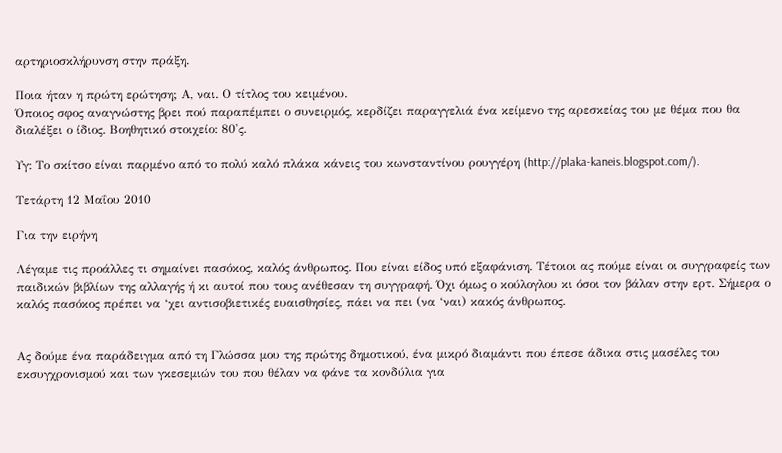αρτηριοσκλήρυνση στην πράξη.

Ποια ήταν η πρώτη ερώτηση; Α, ναι. Ο τίτλος του κειμένου.
Όποιος σφος αναγνώστης βρει πού παραπέμπει ο συνειρμός, κερδίζει παραγγελιά ένα κείμενο της αρεσκείας του με θέμα που θα διαλέξει ο ίδιος. Βοηθητικό στοιχείο: 80'ς.

Υγ: Το σκίτσο είναι παρμένο από το πολύ καλό πλάκα κάνεις του κωνσταντίνου ρουγγέρη (http://plaka-kaneis.blogspot.com/).

Τετάρτη 12 Μαΐου 2010

Για την ειρήνη

Λέγαμε τις προάλλες τι σημαίνει πασόκος, καλός άνθρωπος. Που είναι είδος υπό εξαφάνιση. Τέτοιοι ας πούμε είναι οι συγγραφείς των παιδικών βιβλίων της αλλαγής ή κι αυτοί που τους ανέθεσαν τη συγγραφή. Όχι όμως ο κούλογλου κι όσοι τον βάλαν στην ερτ. Σήμερα ο καλός πασόκος πρέπει να ‘χει αντισοβιετικές ευαισθησίες, πάει να πει (να ‘ναι) κακός άνθρωπος.


Ας δούμε ένα παράδειγμα από τη Γλώσσα μου της πρώτης δημοτικού, ένα μικρό διαμάντι που έπεσε άδικα στις μασέλες του εκσυγχρονισμού και των γκεσεμιών του που θέλαν να φάνε τα κονδύλια για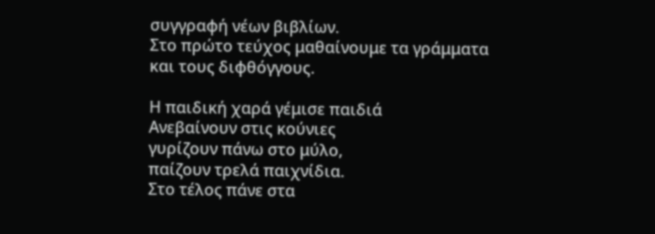συγγραφή νέων βιβλίων.
Στο πρώτο τεύχος μαθαίνουμε τα γράμματα και τους διφθόγγους.

Η παιδική χαρά γέμισε παιδιά
Ανεβαίνουν στις κούνιες
γυρίζουν πάνω στο μύλο,
παίζουν τρελά παιχνίδια.
Στο τέλος πάνε στα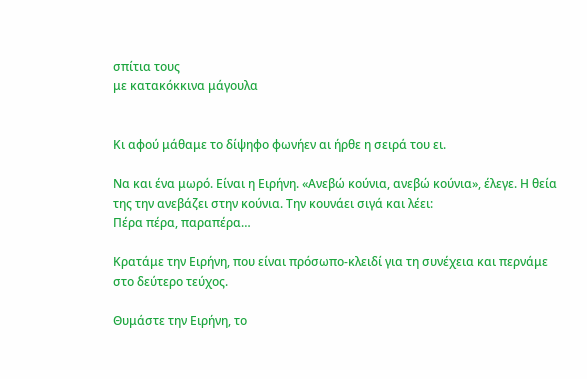σπίτια τους
με κατακόκκινα μάγουλα


Κι αφού μάθαμε το δίψηφο φωνήεν αι ήρθε η σειρά του ει.

Να και ένα μωρό. Είναι η Ειρήνη. «Ανεβώ κούνια, ανεβώ κούνια», έλεγε. Η θεία της την ανεβάζει στην κούνια. Την κουνάει σιγά και λέει:
Πέρα πέρα, παραπέρα…

Κρατάμε την Ειρήνη, που είναι πρόσωπο-κλειδί για τη συνέχεια και περνάμε στο δεύτερο τεύχος.

Θυμάστε την Ειρήνη, το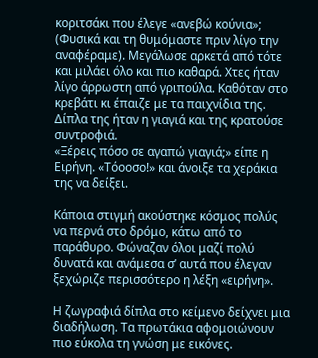κοριτσάκι που έλεγε «ανεβώ κούνια»; (Φυσικά και τη θυμόμαστε πριν λίγο την αναφέραμε). Μεγάλωσε αρκετά από τότε και μιλάει όλο και πιο καθαρά. Χτες ήταν λίγο άρρωστη από γριπούλα. Καθόταν στο κρεβάτι κι έπαιζε με τα παιχνίδια της. Δίπλα της ήταν η γιαγιά και της κρατούσε συντροφιά.
«Ξέρεις πόσο σε αγαπώ γιαγιά;» είπε η Ειρήνη. «Τόοοσο!» και άνοιξε τα χεράκια της να δείξει.

Κάποια στιγμή ακούστηκε κόσμος πολύς να περνά στο δρόμο, κάτω από το παράθυρο. Φώναζαν όλοι μαζί πολύ δυνατά και ανάμεσα σ’ αυτά που έλεγαν ξεχώριζε περισσότερο η λέξη «ειρήνη».

Η ζωγραφιά δίπλα στο κείμενο δείχνει μια διαδήλωση. Τα πρωτάκια αφομοιώνουν πιο εύκολα τη γνώση με εικόνες.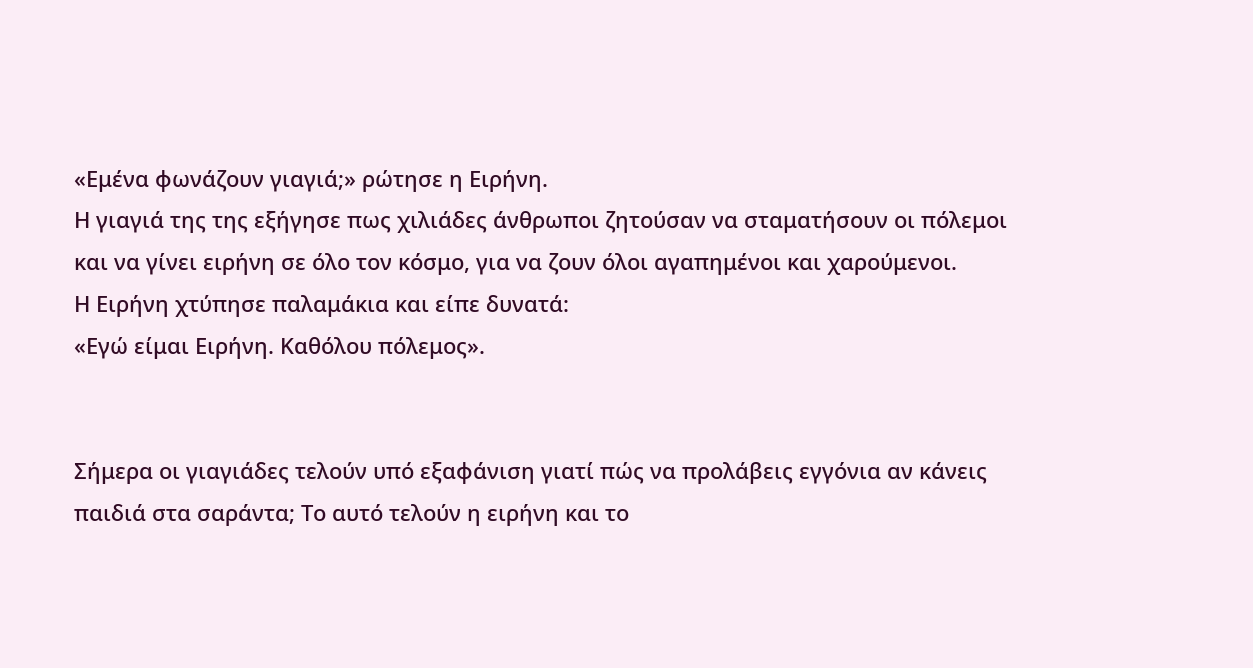«Εμένα φωνάζουν γιαγιά;» ρώτησε η Ειρήνη.
Η γιαγιά της της εξήγησε πως χιλιάδες άνθρωποι ζητούσαν να σταματήσουν οι πόλεμοι και να γίνει ειρήνη σε όλο τον κόσμο, για να ζουν όλοι αγαπημένοι και χαρούμενοι.
Η Ειρήνη χτύπησε παλαμάκια και είπε δυνατά:
«Εγώ είμαι Ειρήνη. Καθόλου πόλεμος».


Σήμερα οι γιαγιάδες τελούν υπό εξαφάνιση γιατί πώς να προλάβεις εγγόνια αν κάνεις παιδιά στα σαράντα; Το αυτό τελούν η ειρήνη και το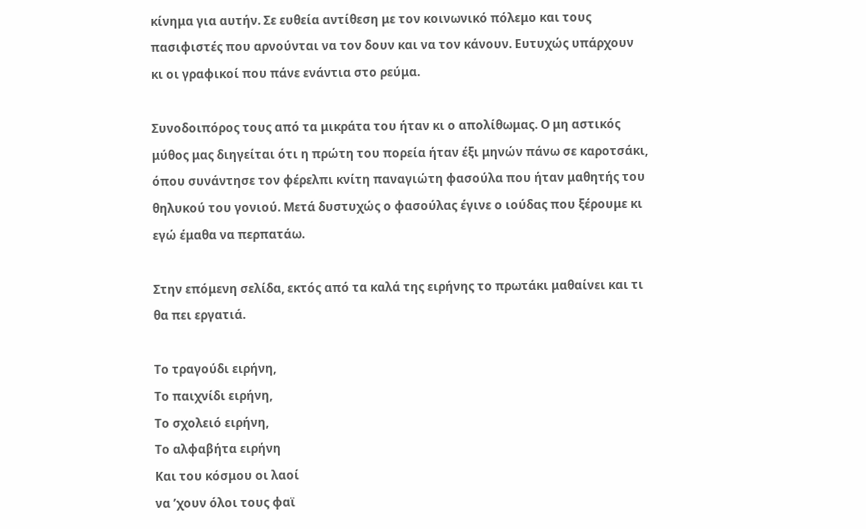κίνημα για αυτήν. Σε ευθεία αντίθεση με τον κοινωνικό πόλεμο και τους πασιφιστές που αρνούνται να τον δουν και να τον κάνουν. Ευτυχώς υπάρχουν κι οι γραφικοί που πάνε ενάντια στο ρεύμα.

Συνοδοιπόρος τους από τα μικράτα του ήταν κι ο απολίθωμας. Ο μη αστικός μύθος μας διηγείται ότι η πρώτη του πορεία ήταν έξι μηνών πάνω σε καροτσάκι, όπου συνάντησε τον φέρελπι κνίτη παναγιώτη φασούλα που ήταν μαθητής του θηλυκού του γονιού. Μετά δυστυχώς ο φασούλας έγινε ο ιούδας που ξέρουμε κι εγώ έμαθα να περπατάω.

Στην επόμενη σελίδα, εκτός από τα καλά της ειρήνης το πρωτάκι μαθαίνει και τι θα πει εργατιά.

Το τραγούδι ειρήνη,
Το παιχνίδι ειρήνη,
Το σχολειό ειρήνη,
Το αλφαβήτα ειρήνη
Και του κόσμου οι λαοί
να ’χουν όλοι τους φαϊ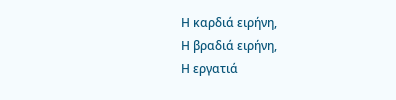Η καρδιά ειρήνη,
Η βραδιά ειρήνη,
Η εργατιά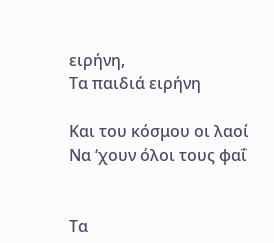ειρήνη,
Τα παιδιά ειρήνη

Και του κόσμου οι λαοί
Να ‘χουν όλοι τους φαΐ


Τα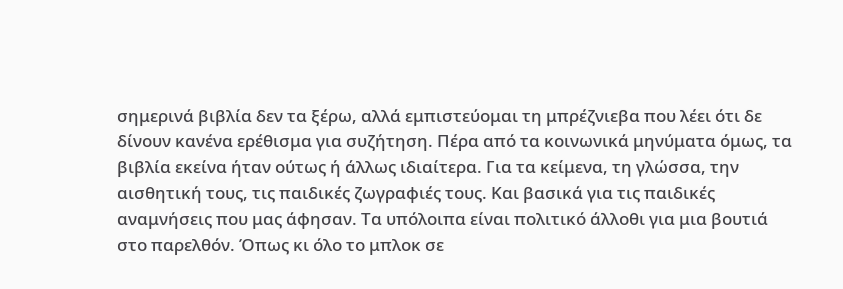σημερινά βιβλία δεν τα ξέρω, αλλά εμπιστεύομαι τη μπρέζνιεβα που λέει ότι δε δίνουν κανένα ερέθισμα για συζήτηση. Πέρα από τα κοινωνικά μηνύματα όμως, τα βιβλία εκείνα ήταν ούτως ή άλλως ιδιαίτερα. Για τα κείμενα, τη γλώσσα, την αισθητική τους, τις παιδικές ζωγραφιές τους. Και βασικά για τις παιδικές αναμνήσεις που μας άφησαν. Τα υπόλοιπα είναι πολιτικό άλλοθι για μια βουτιά στο παρελθόν. Όπως κι όλο το μπλοκ σε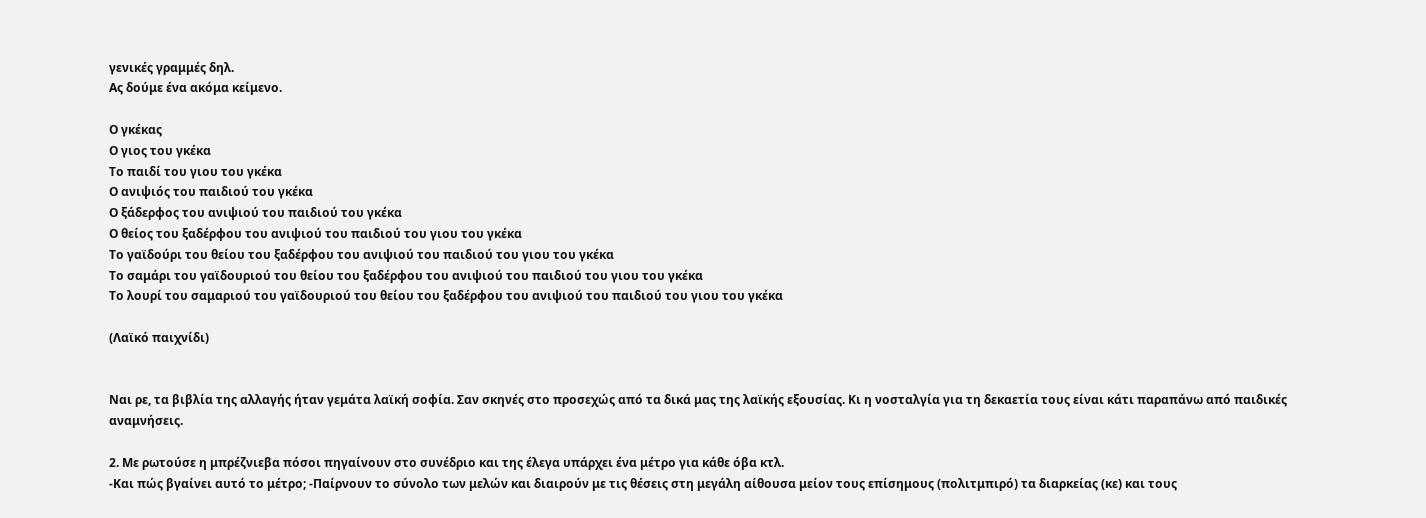γενικές γραμμές δηλ.
Ας δούμε ένα ακόμα κείμενο.

Ο γκέκας
Ο γιος του γκέκα
Το παιδί του γιου του γκέκα
Ο ανιψιός του παιδιού του γκέκα
Ο ξάδερφος του ανιψιού του παιδιού του γκέκα
Ο θείος του ξαδέρφου του ανιψιού του παιδιού του γιου του γκέκα
Το γαϊδούρι του θείου του ξαδέρφου του ανιψιού του παιδιού του γιου του γκέκα
Το σαμάρι του γαϊδουριού του θείου του ξαδέρφου του ανιψιού του παιδιού του γιου του γκέκα
Το λουρί του σαμαριού του γαϊδουριού του θείου του ξαδέρφου του ανιψιού του παιδιού του γιου του γκέκα

(Λαϊκό παιχνίδι)


Ναι ρε, τα βιβλία της αλλαγής ήταν γεμάτα λαϊκή σοφία. Σαν σκηνές στο προσεχώς από τα δικά μας της λαϊκής εξουσίας. Κι η νοσταλγία για τη δεκαετία τους είναι κάτι παραπάνω από παιδικές αναμνήσεις.

2. Με ρωτούσε η μπρέζνιεβα πόσοι πηγαίνουν στο συνέδριο και της έλεγα υπάρχει ένα μέτρο για κάθε όβα κτλ.
-Και πώς βγαίνει αυτό το μέτρο; -Παίρνουν το σύνολο των μελών και διαιρούν με τις θέσεις στη μεγάλη αίθουσα μείον τους επίσημους (πολιτμπιρό) τα διαρκείας (κε) και τους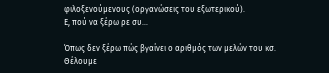φιλοξενούμενους (οργανώσεις του εξωτερικού).
Ε, πού να ξέρω ρε συ…

Όπως δεν ξέρω πώς βγαίνει ο αριθμός των μελών του κσ. Θέλουμε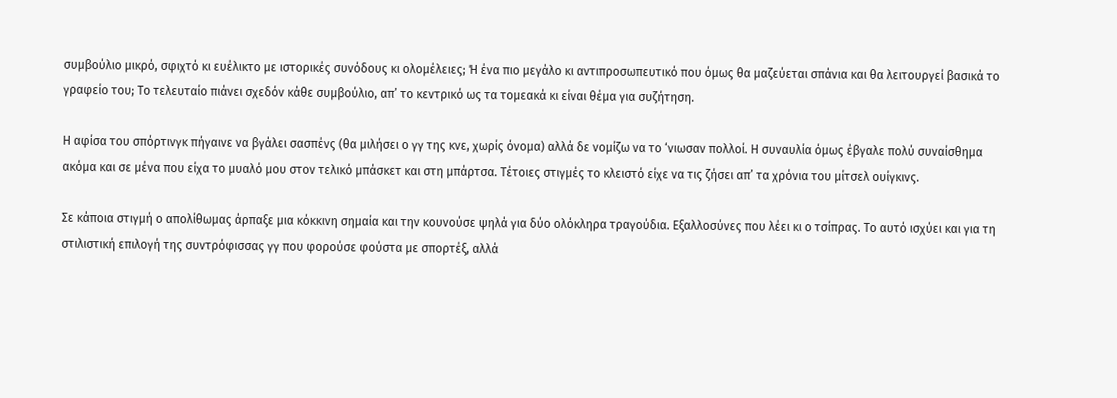συμβούλιο μικρό, σφιχτό κι ευέλικτο με ιστορικές συνόδους κι ολομέλειες; Ή ένα πιο μεγάλο κι αντιπροσωπευτικό που όμως θα μαζεύεται σπάνια και θα λειτουργεί βασικά το γραφείο του; Το τελευταίο πιάνει σχεδόν κάθε συμβούλιο, απ’ το κεντρικό ως τα τομεακά κι είναι θέμα για συζήτηση.

Η αφίσα του σπόρτινγκ πήγαινε να βγάλει σασπένς (θα μιλήσει ο γγ της κνε, χωρίς όνομα) αλλά δε νομίζω να το ‘νιωσαν πολλοί. Η συναυλία όμως έβγαλε πολύ συναίσθημα ακόμα και σε μένα που είχα το μυαλό μου στον τελικό μπάσκετ και στη μπάρτσα. Τέτοιες στιγμές το κλειστό είχε να τις ζήσει απ’ τα χρόνια του μίτσελ ουίγκινς.

Σε κάποια στιγμή ο απολίθωμας άρπαξε μια κόκκινη σημαία και την κουνούσε ψηλά για δύο ολόκληρα τραγούδια. Εξαλλοσύνες που λέει κι ο τσίπρας. Το αυτό ισχύει και για τη στιλιστική επιλογή της συντρόφισσας γγ που φορούσε φούστα με σπορτέξ, αλλά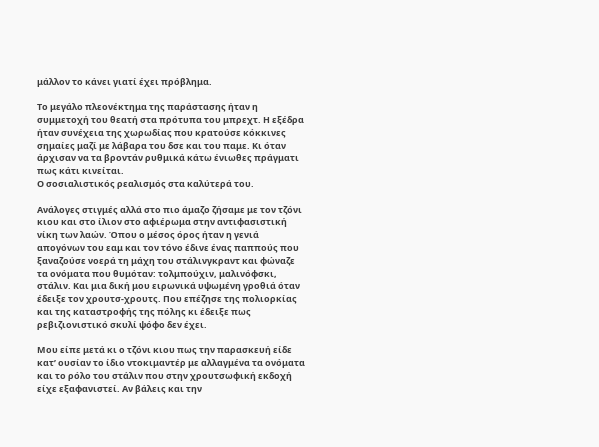μάλλον το κάνει γιατί έχει πρόβλημα.

Το μεγάλο πλεονέκτημα της παράστασης ήταν η συμμετοχή του θεατή στα πρότυπα του μπρεχτ. Η εξέδρα ήταν συνέχεια της χωρωδίας που κρατούσε κόκκινες σημαίες μαζί με λάβαρα του δσε και του παμε. Κι όταν άρχισαν να τα βροντάν ρυθμικά κάτω ένιωθες πράγματι πως κάτι κινείται.
Ο σοσιαλιστικός ρεαλισμός στα καλύτερά του.

Ανάλογες στιγμές αλλά στο πιο άμαζο ζήσαμε με τον τζόνι κιου και στο ίλιον στο αφιέρωμα στην αντιφασιστική νίκη των λαών. Όπου ο μέσος όρος ήταν η γενιά απογόνων του εαμ και τον τόνο έδινε ένας παππούς που ξαναζούσε νοερά τη μάχη του στάλινγκραντ και φώναζε τα ονόματα που θυμόταν: τολμπούχιν, μαλινόφσκι, στάλιν. Και μια δική μου ειρωνικά υψωμένη γροθιά όταν έδειξε τον χρουτσ-χρουτς. Που επέζησε της πολιορκίας και της καταστροφής της πόλης κι έδειξε πως ρεβιζιονιστικό σκυλί ψόφο δεν έχει.

Μου είπε μετά κι ο τζόνι κιου πως την παρασκευή είδε κατ’ ουσίαν το ίδιο ντοκιμαντέρ με αλλαγμένα τα ονόματα και το ρόλο του στάλιν που στην χρουτσωφική εκδοχή είχε εξαφανιστεί. Αν βάλεις και την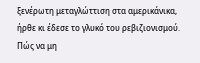ξενέρωτη μεταγλώττιση στα αμερικάνικα, ήρθε κι έδεσε το γλυκό του ρεβιζιονισμού. Πώς να μη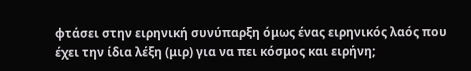φτάσει στην ειρηνική συνύπαρξη όμως ένας ειρηνικός λαός που έχει την ίδια λέξη (μιρ) για να πει κόσμος και ειρήνη;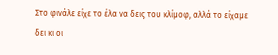Στο φινάλε είχε το έλα να δεις του κλίμοφ, αλλά το είχαμε δει κι οι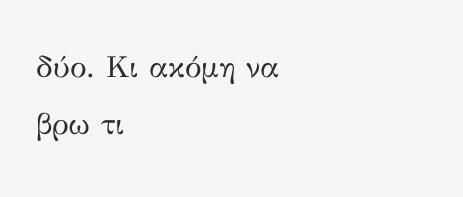δύο. Κι ακόμη να βρω τι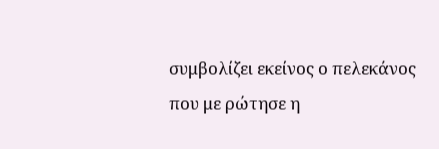συμβολίζει εκείνος ο πελεκάνος που με ρώτησε η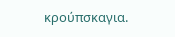κρούπσκαγια.